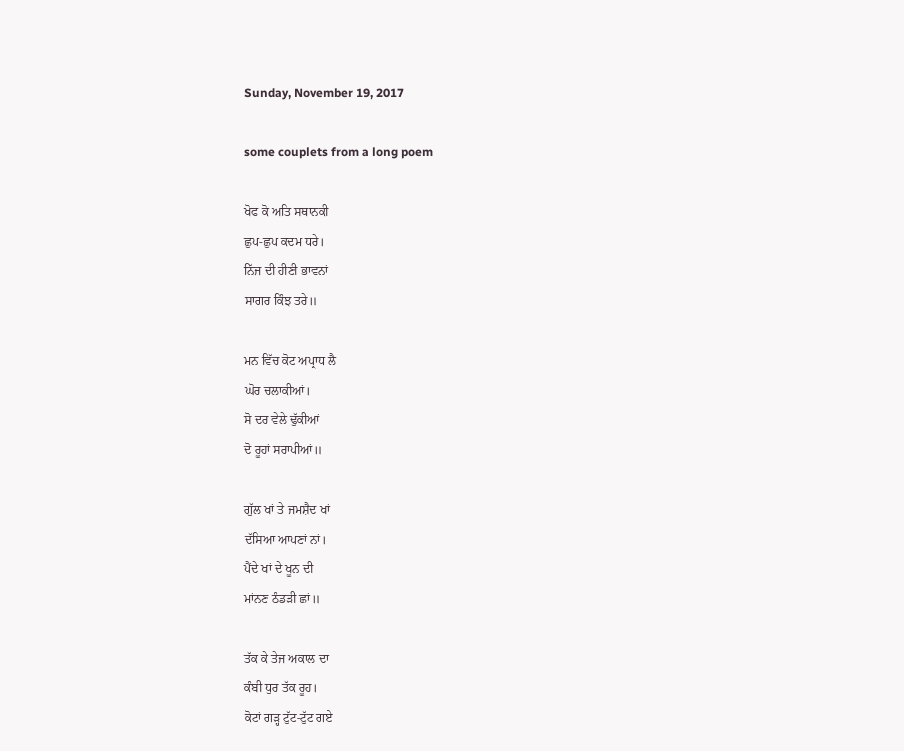Sunday, November 19, 2017

some couplets from a long poem

ਖੋਫ ਕੋ ਅਤਿ ਸਥਾਨਕੀ
ਛੁਪ-ਛੁਪ ਕਦਮ ਧਰੇ।
ਨਿੱਜ ਦੀ ਹੀਣੀ ਭਾਵਨਾਂ
ਸਾਗਰ ਕਿੰਝ ਤਰੇ॥

ਮਨ ਵਿੱਚ ਕੋਟ ਅਪ੍ਰਾਧ ਲੈ
ਘੋਰ ਚਲਾਕੀਆਂ।
ਸੋ ਦਰ ਵੇਲੇ ਢੁੱਕੀਆਂ
ਦੋ ਰੂਹਾਂ ਸਰਾਪੀਆਂ॥

ਗੁੱਲ ਖਾਂ ਤੇ ਜਮਸ਼ੈਦ ਖਾਂ
ਦੱਸਿਆ ਆਪਣਾਂ ਨਾਂ।
ਪੈਂਦੇ ਖਾਂ ਦੇ ਖੂਨ ਦੀ
ਮਾਂਨਣ ਠੰਡੜੀ ਛਾਂ॥

ਤੱਕ ਕੇ ਤੇਜ ਅਕਾਲ ਦਾ
ਕੰਬੀ ਧੁਰ ਤੱਕ ਰੂਹ।
ਕੋਟਾਂ ਗੜ੍ਹ ਟੁੱਟ-ਟੁੱਟ ਗਏ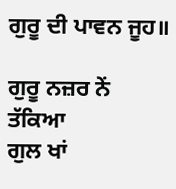ਗੁਰੂ ਦੀ ਪਾਵਨ ਜੂਹ॥

ਗੁਰੂ ਨਜ਼ਰ ਨੇਂ ਤੱਕਿਆ
ਗੁਲ ਖਾਂ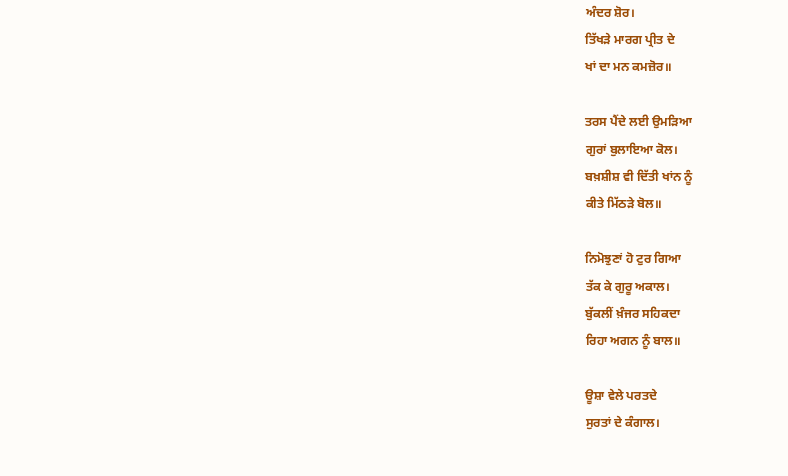ਅੰਦਰ ਸ਼ੋਰ।
ਤਿੱਖੜੇ ਮਾਰਗ ਪ੍ਰੀਤ ਦੇ
ਖਾਂ ਦਾ ਮਨ ਕਮਜ਼ੋਰ॥

ਤਰਸ ਪੈਂਦੇ ਲਈ ਉਮੜਿਆ
ਗੁਰਾਂ ਬੁਲਾਇਆ ਕੋਲ।
ਬਖ਼ਸ਼ੀਸ਼ ਵੀ ਦਿੱਤੀ ਖਾਂਨ ਨੂੰ
ਕੀਤੇ ਮਿੱਠੜੇ ਬੋਲ॥

ਨਿਮੋਝੁਣਾਂ ਹੋ ਟੁਰ ਗਿਆ
ਤੱਕ ਕੇ ਗੁਰੂ ਅਕਾਲ।
ਬੁੱਕਲੀਂ ਖ਼ੰਜਰ ਸਹਿਕਦਾ
ਰਿਹਾ ਅਗਨ ਨੂੰ ਬਾਲ॥

ਊਸ਼ਾ ਵੇਲੇ ਪਰਤਦੇ
ਸੁਰਤਾਂ ਦੇ ਕੰਗਾਲ।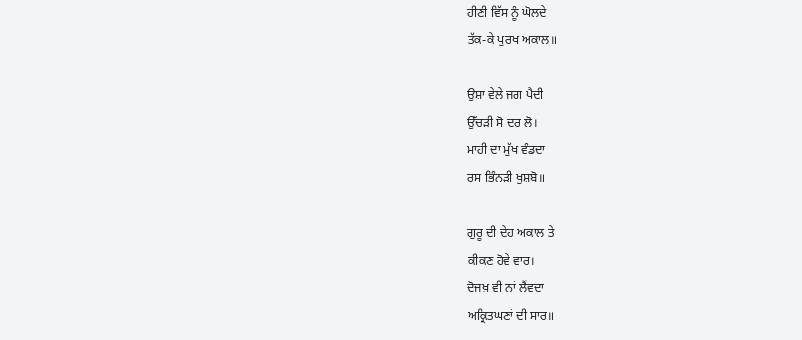ਹੀਣੀ ਵਿੱਸ ਨੂੰ ਘੋਲਦੇ
ਤੱਕ-ਕੇ ਪੁਰਖ ਅਕਾਲ॥

ਉਸ਼ਾ ਵੇਲੇ ਜਗ ਪੈਦੀ
ਉੱਚੜੀ ਸੋ ਦਰ ਲੋ।
ਮਾਹੀ ਦਾ ਮੁੱਖ ਵੰਡਦਾ
ਰਸ ਭਿੰਨੜੀ ਖੁਸ਼ਬੋ॥

ਗੁਰੂ ਦੀ ਦੇਹ ਅਕਾਲ ਤੇ
ਕੀਕਣ ਹੋਵੇ ਵਾਰ।
ਦੋਜਖ਼ ਵੀ ਨਾਂ ਲੈਂਵਦਾ
ਅਕ੍ਰਿਤਘਣਾਂ ਦੀ ਸਾਰ॥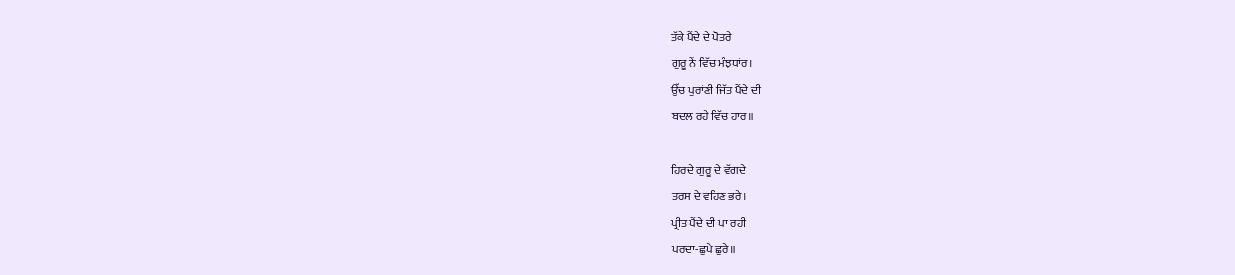ਤੱਕੇ ਪੈਂਦੇ ਦੇ ਪੋਤਰੇ
ਗੁਰੂ ਨੇਂ ਵਿੱਚ ਮੰਝਧਾਂਰ।
ਉੱਚ ਪੁਰਾਂਣੀ ਜਿੱਤ ਪੈਂਦੇ ਦੀ
ਬਦਲ ਰਹੇ ਵਿੱਚ ਹਾਰ॥

ਹਿਰਦੇ ਗੁਰੂ ਦੇ ਵੱਗਦੇ
ਤਰਸ ਦੇ ਵਹਿਣ ਭਰੇ।
ਪ੍ਰੀਤ ਪੈਂਦੇ ਦੀ ਪਾ ਰਹੀ
ਪਰਦਾ-ਛੁਪੇ ਛੁਰੇ॥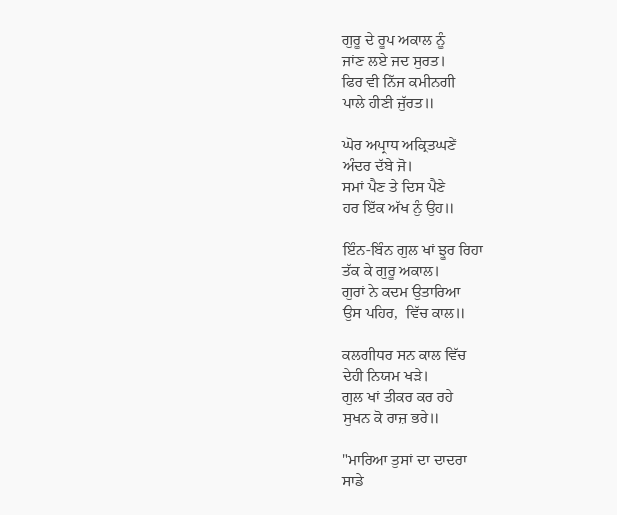ਗੁਰੂ ਦੇ ਰੂਪ ਅਕਾਲ ਨੂੰ
ਜਾਂਣ ਲਏ ਜਦ ਸੁਰਤ।
ਫਿਰ ਵੀ ਨਿੱਜ ਕਮੀਨਗੀ
ਪਾਲੇ ਹੀਣੀ ਜੁੱਰਤ॥

ਘੋਰ ਅਪ੍ਰਾਧ ਅਕ੍ਰਿਤਘਣੇਂ
ਅੰਦਰ ਦੱਬੇ ਜੋ।
ਸਮਾਂ ਪੈਣ ਤੇ ਦਿਸ ਪੈਣੇ
ਹਰ ਇੱਕ ਅੱਖ ਨੁੰ ਉਹ॥

ਇੰਨ-ਬਿੰਨ ਗੁਲ ਖਾਂ ਝੂਰ ਰਿਹਾ
ਤੱਕ ਕੇ ਗੁਰੂ ਅਕਾਲ।
ਗੁਰਾਂ ਨੇ ਕਦਮ ਉਤਾਰਿਆ
ਉਸ ਪਹਿਰ,  ਵਿੱਚ ਕਾਲ॥

ਕਲਗੀਧਰ ਸਨ ਕਾਲ ਵਿੱਚ
ਦੇਹੀ ਨਿਯਮ ਖੜੇ।
ਗੁਲ ਖਾਂ ਤੀਕਰ ਕਰ ਰਹੇ
ਸੁਖਨ ਕੋ ਰਾਜ਼ ਭਰੇ॥

"ਮਾਰਿਆ ਤੁਸਾਂ ਦਾ ਦਾਦਰਾ
ਸਾਡੇ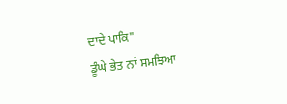ਦਾਦੇ ਪਾਕਿ"
ਡੂੰਘੇ ਭੇਤ ਨਾਂ ਸਮਝਿਆ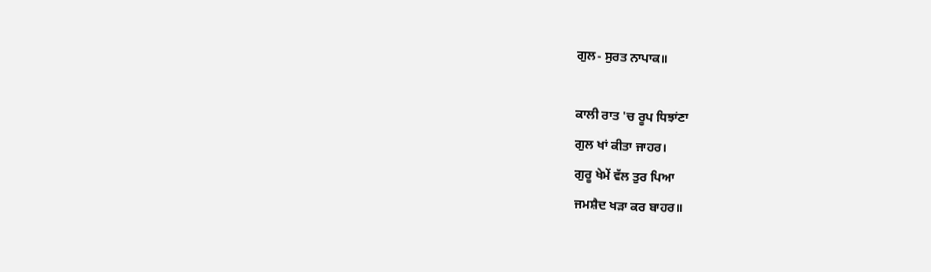ਗੁਲ- ਸੁਰਤ ਨਾਪਾਕ॥

ਕਾਲੀ ਰਾਤ 'ਚ ਰੂਪ ਧਿਝਾਂਣਾ
ਗੁਲ ਖਾਂ ਕੀਤਾ ਜਾਹਰ।
ਗੁਰੂ ਖੇਮੇਂ ਵੱਲ ਤੁਰ ਪਿਆ
ਜਮਸ਼ੈਦ ਖੜਾ ਕਰ ਬਾਹਰ॥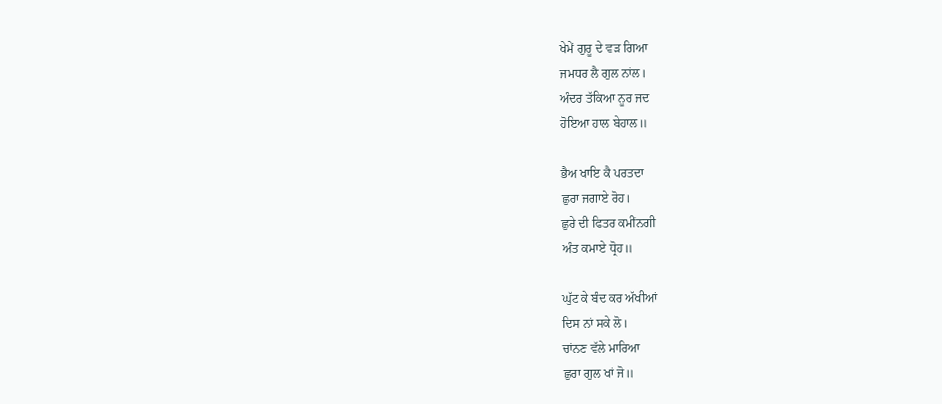ਖੇਮੇਂ ਗੁਰੂ ਦੇ ਵੜ ਗਿਆ
ਜਮਧਰ ਲੈ ਗੁਲ ਨਾਂਲ।
ਅੰਦਰ ਤੱਕਿਆ ਨੂਰ ਜਦ
ਹੋਇਆ ਹਾਲ ਬੇਹਾਲ॥

ਭੈਅ ਖਾਇ ਕੈ ਪਰਤਦਾ
ਛੁਰਾ ਜਗਾਏ ਰੋਹ।
ਛੁਰੇ ਦੀ ਫਿਤਰ ਕਮੀਂਨਗੀ
ਅੰਤ ਕਮਾਏ ਧ੍ਰੋਹ॥

ਘੁੱਟ ਕੇ ਬੰਦ ਕਰ ਅੱਖੀਆਂ
ਦਿਸ ਨਾਂ ਸਕੇ ਲੋ।
ਚਾਂਨਣ ਵੱਲੇ ਮਾਰਿਆ
ਛੁਰਾ ਗੁਲ ਖਾਂ ਜੋ॥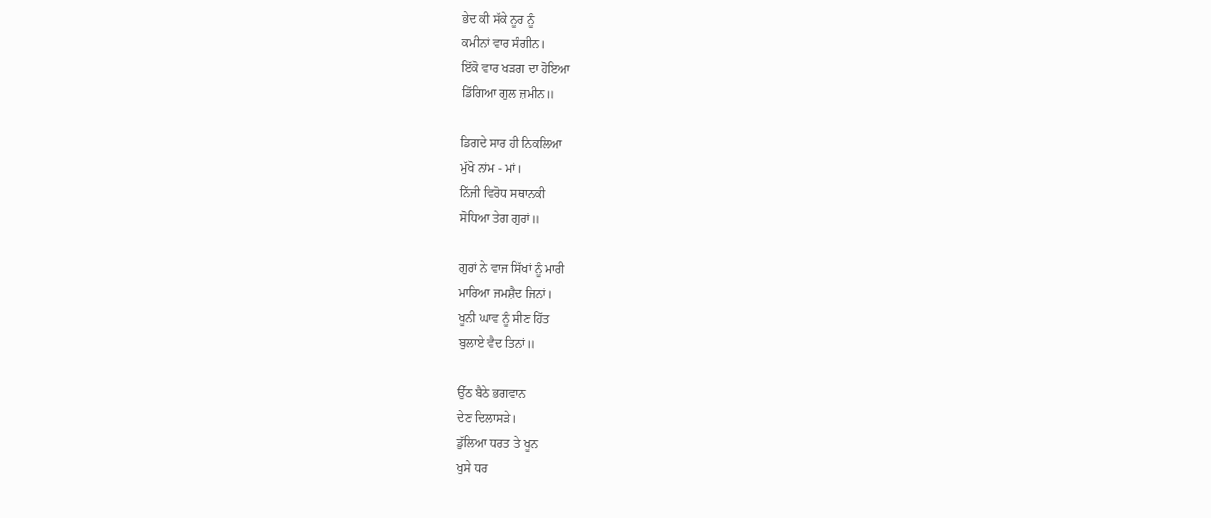ਭੇਦ ਕੀ ਸੱਕੇ ਨੂਰ ਨੂੰ
ਕਮੀਨਾਂ ਵਾਰ ਸੰਗੀਨ।
ਇੱਕੋ ਵਾਰ ਖੜਗ ਦਾ ਹੋਇਆ
ਡਿੱਗਿਆ ਗੁਲ ਜ਼ਮੀਨ॥

ਡਿਗਦੇ ਸਾਰ ਹੀ ਨਿਕਲਿਆ
ਮੁੱਖੋ ਨਾਂਮ - ਮਾਂ।
ਨਿੱਜੀ ਵਿਰੋਧ ਸਥਾਨਕੀ
ਸੋਧਿਆ ਤੇਗ ਗੁਰਾਂ॥

ਗੁਰਾਂ ਨੇ ਵਾਜ ਸਿੱਖਾਂ ਨੂੰ ਮਾਰੀ
ਮਾਰਿਆ ਜਮਸ਼ੈਦ ਜਿਨਾਂ।
ਖੂਨੀ ਘਾਵ ਨੂੰ ਸੀਣ ਹਿੱਤ
ਬੁਲਾਏ ਵੈਦ ਤਿਨਾਂ॥

ਉੱਠ ਬੈਠੇ ਭਗਵਾਨ
ਦੇਣ ਦਿਲਾਸੜੇ।
ਡੁੱਲਿਆ ਧਰਤ ਤੇ ਖੂਨ
ਖੁਸੇ ਧਰ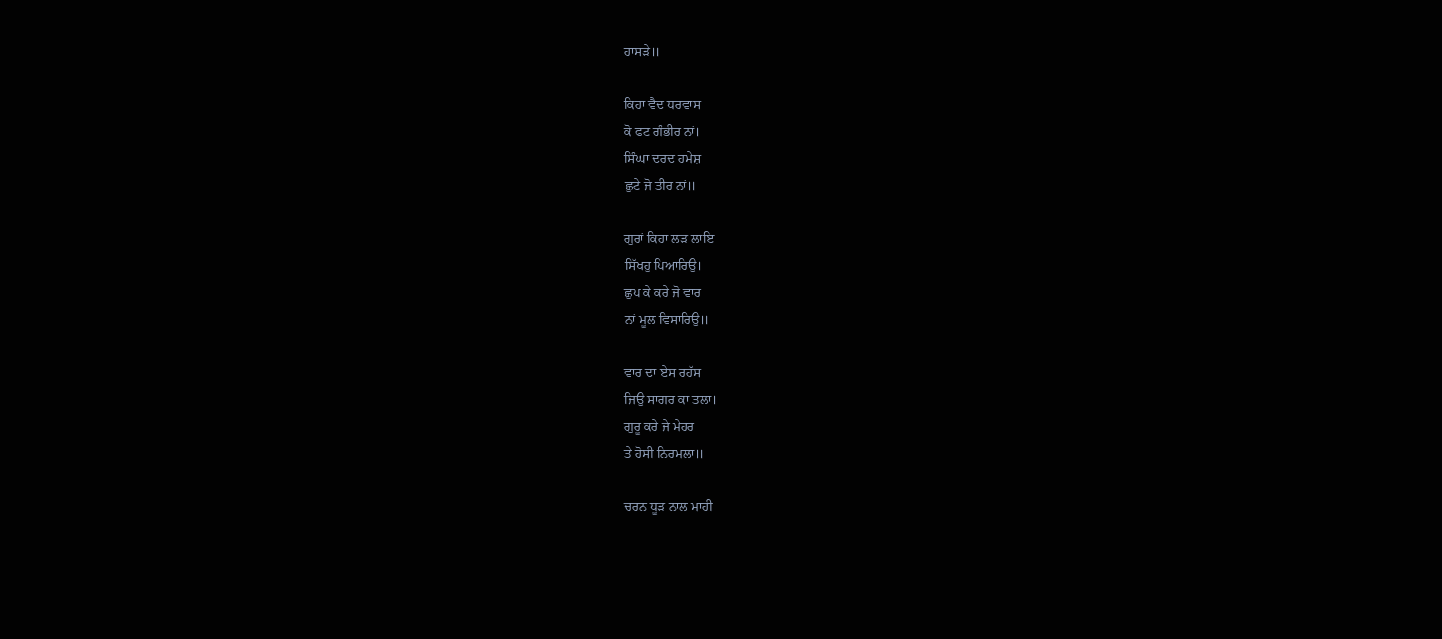ਹਾਸੜੇ॥

ਕਿਹਾ ਵੈਦ ਧਰਵਾਸ
ਕੋ ਫਟ ਗੰਭੀਰ ਨਾਂ।
ਸਿੰਘਾ ਦਰਦ ਹਮੇਸ਼
ਛੁਟੇ ਜੋ ਤੀਰ ਨਾਂ॥

ਗੁਰਾਂ ਕਿਹਾ ਲੜ ਲਾਇ
ਸਿੱਖਹੁ ਪਿਆਰਿਉ।
ਛੁਪ ਕੇ ਕਰੇ ਜੋ ਵਾਰ
ਨਾਂ ਮੂਲ ਵਿਸਾਰਿਉ॥

ਵਾਰ ਦਾ ਏਸ ਰਹੱਸ
ਜਿਉ ਸਾਗਰ ਕਾ ਤਲਾ।
ਗੁਰੂ ਕਰੇ ਜੇ ਮੇਹਰ
ਤੇ ਹੋਸੀ ਨਿਰਮਲਾ॥

ਚਰਨ ਧੂੜ ਨਾਲ ਮਾਹੀ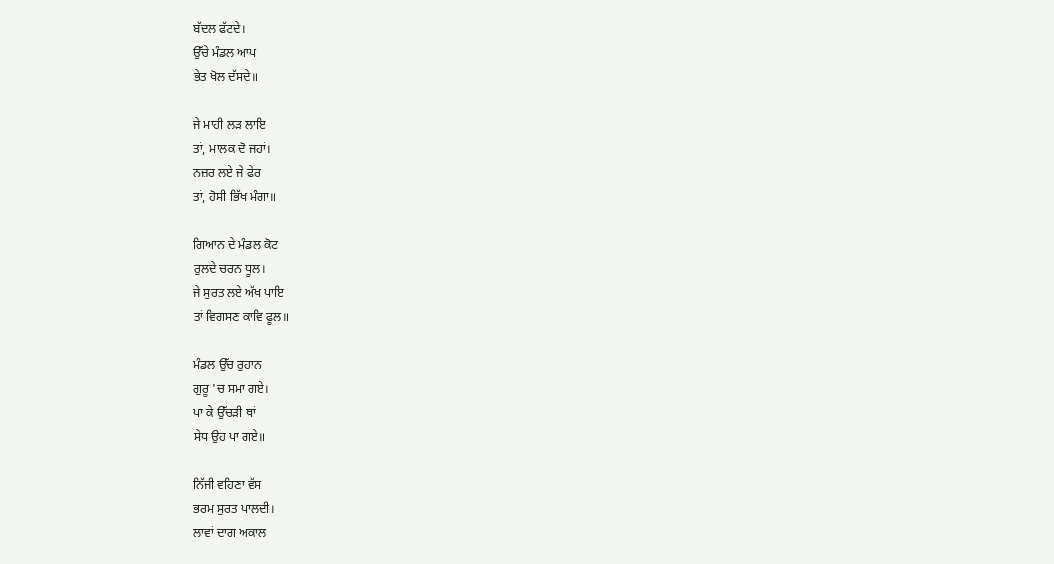ਬੱਦਲ ਫੱਟਦੇ।
ਉੱਚੇ ਮੰਡਲ ਆਪ
ਭੇਤ ਖੋਲ ਦੱਸਦੇ॥

ਜੇ ਮਾਹੀ ਲੜ ਲਾਇ
ਤਾਂ, ਮਾਲਕ ਦੋ ਜਹਾਂ।
ਨਜ਼ਰ ਲਏ ਜੇ ਫੇਰ
ਤਾਂ, ਹੋਸੀ ਭਿੱਖ ਮੰਗਾ॥

ਗਿਆਨ ਦੇ ਮੰਡਲ ਕੋਟ
ਰੁਲਦੇ ਚਰਨ ਧੂਲ।
ਜੇ ਸੁਰਤ ਲਏ ਅੱਖ ਪਾਇ
ਤਾਂ ਵਿਗਸਣ ਕਾਵਿ ਫੂਲ॥

ਮੰਡਲ ਉੱਚ ਰੁਹਾਨ
ਗੁਰੂ 'ਚ ਸਮਾ ਗਏ।
ਪਾ ਕੇ ਉੱਚੜੀ ਥਾਂ
ਸੇਧ ਉਹ ਪਾ ਗਏ॥

ਨਿੱਜੀ ਵਹਿਣਾ ਵੱਸ
ਭਰਮ ਸੁਰਤ ਪਾਲਦੀ।
ਲਾਵਾਂ ਦਾਗ ਅਕਾਲ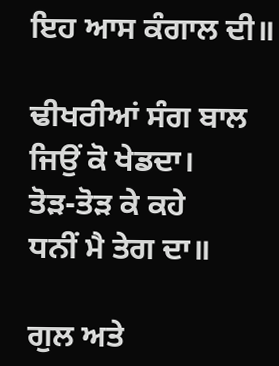ਇਹ ਆਸ ਕੰਗਾਲ ਦੀ॥

ਢੀਖਰੀਆਂ ਸੰਗ ਬਾਲ
ਜਿਉਂ ਕੋ ਖੇਡਦਾ।
ਤੋੜ-ਤੋੜ ਕੇ ਕਹੇ
ਧਨੀਂ ਮੈ ਤੇਗ ਦਾ॥

ਗੁਲ ਅਤੇ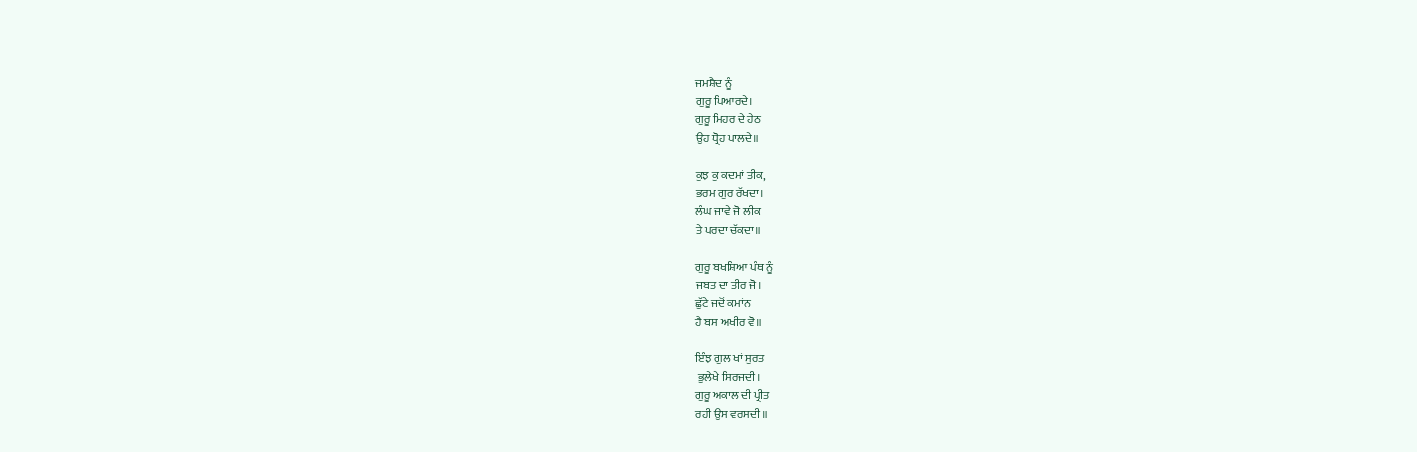ਜਮਸ਼ੈਦ ਨੂੰ
ਗੁਰੂ ਪਿਆਰਦੇ।
ਗੁਰੂ ਮਿਹਰ ਦੇ ਹੇਠ
ਉਹ ਧ੍ਰੋਹ ਪਾਲਦੇ॥

ਕੁਝ ਕੁ ਕਦਮਾਂ ਤੀਕ,
ਭਰਮ ਗੁਰ ਰੱਖਦਾ।
ਲੰਘ ਜਾਵੇ ਜੋ ਲੀਕ
ਤੇ ਪਰਦਾ ਚੱਕਦਾ॥

ਗੁਰੂ ਬਖਸ਼ਿਆ ਪੰਥ ਨੂੰ
ਜਬਤ ਦਾ ਤੀਰ ਜੋ।
ਛੁੱਟੇ ਜਦੋਂ ਕਮਾਂਨ
ਹੈ ਬਸ ਅਖੀਰ ਵੋ॥

ਇੰਝ ਗੁਲ ਖਾਂ ਸੁਰਤ
 ਭੁਲੇਖੇ ਸਿਰਜਦੀ।
ਗੁਰੂ ਅਕਾਲ ਦੀ ਪ੍ਰੀਤ
ਰਹੀ ਉਸ ਵਰਸਦੀ॥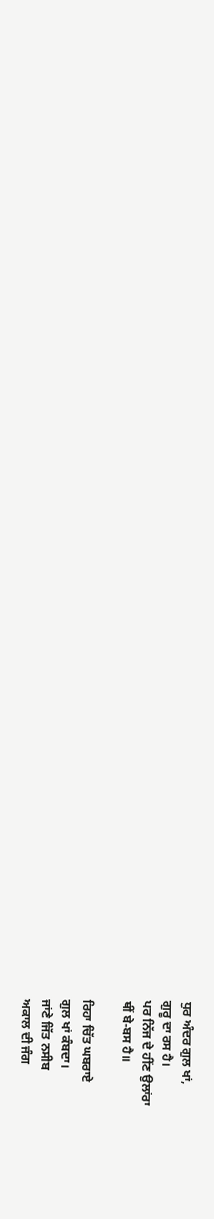ਧੁਰ ਅੰਦਰ ਗੁਲ ਖਾਂ,
ਗੁਰੂ ਦਾ ਰਸ ਹੈ।
ਪਰ ਨਿੱਜ ਦੇ ਹੀਂਣ ਉਲਾਂਰਾ
ਥੀਂ ਬੇ-ਬਸ ਹੈ॥

ਰਿਹਾ ਚਿੱਤ ਘਬਰਾਏ
ਗੁਲ ਖਾਂ ਕੰਬਦਾ।
ਜਾਂਣੇ ਜਿੱਤ ਨਸੀਬ
ਅਕਾਲ ਦੀ ਜੰਗ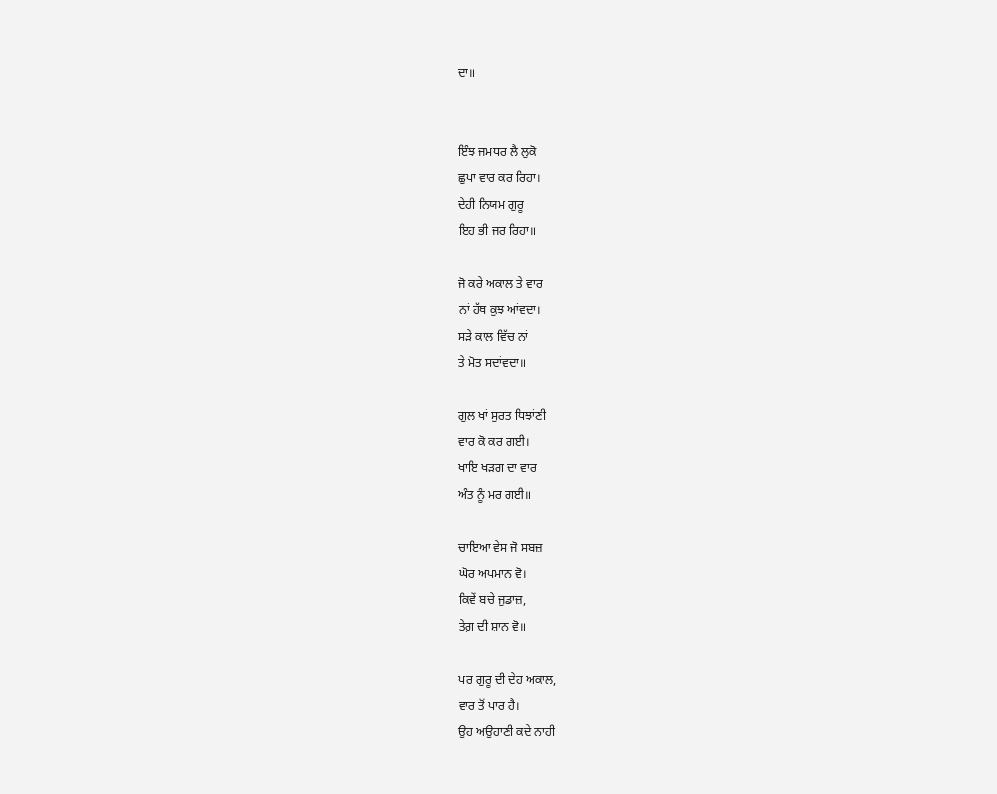ਦਾ॥


ਇੰਝ ਜਮਧਰ ਲੈ ਲੁਕੋ
ਛੁਪਾ ਵਾਰ ਕਰ ਰਿਹਾ।
ਦੇਹੀ ਨਿਯਮ ਗੁਰੂ
ਇਹ ਭੀ ਜਰ ਰਿਹਾ॥

ਜੋ ਕਰੇ ਅਕਾਲ ਤੇ ਵਾਰ
ਨਾਂ ਹੱਥ ਕੁਝ ਆਂਵਦਾ।
ਸੜੇ ਕਾਲ ਵਿੱਚ ਨਾਂ
ਤੇ ਮੋਤ ਸਦਾਂਵਦਾ॥

ਗੁਲ ਖਾਂ ਸੁਰਤ ਧਿਝਾਂਣੀ
ਵਾਰ ਕੋ ਕਰ ਗਈ।
ਖਾਇ ਖੜਗ ਦਾ ਵਾਰ
ਅੰਤ ਨੂੰ ਮਰ ਗਈ॥

ਚਾਇਆ ਵੇਸ ਜੋ ਸਬਜ਼
ਘੋਰ ਅਪਮਾਨ ਵੋ।
ਕਿਵੇਂ ਬਚੇ ਜੁਡਾਜ਼,
ਤੇਗ਼ ਦੀ ਸ਼ਾਨ ਵੋ॥

ਪਰ ਗੁਰੂ ਦੀ ਦੇਹ ਅਕਾਲ,
ਵਾਰ ਤੋਂ ਪਾਰ ਹੈ।
ਉਹ ਅਉਹਾਣੀ ਕਦੇ ਨਾਹੀ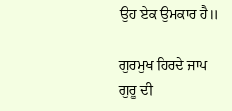ਉਹ ਏਕ ਉਮਕਾਰ ਹੈ॥

ਗੁਰਮੁਖ ਹਿਰਦੇ ਜਾਪ
ਗੁਰੂ ਦੀ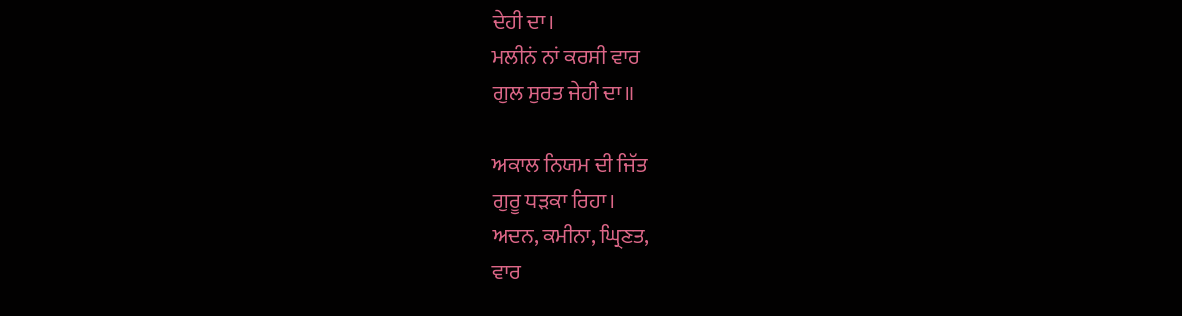ਦੇਹੀ ਦਾ।
ਮਲੀਨਂ ਨਾਂ ਕਰਸੀ ਵਾਰ
ਗੁਲ ਸੁਰਤ ਜੇਹੀ ਦਾ॥

ਅਕਾਲ ਨਿਯਮ ਦੀ ਜਿੱਤ
ਗੁਰੂ ਧੜਕਾ ਰਿਹਾ।
ਅਦਨ, ਕਮੀਨਾ, ਘ੍ਰਿਣਤ,
ਵਾਰ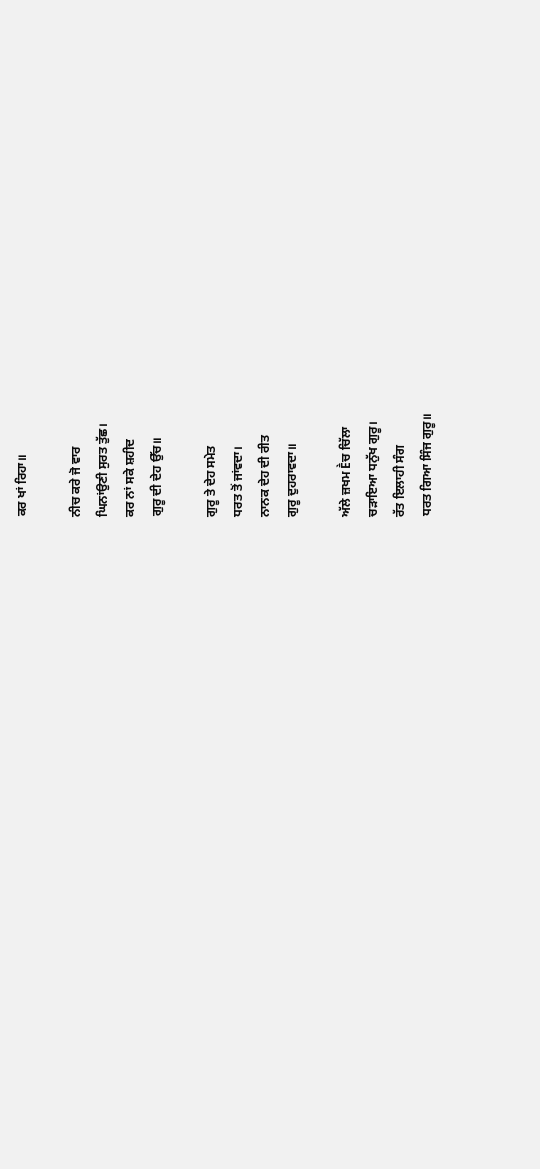ਕਰ ਖਾਂ ਰਿਹਾ॥

ਨੀਚ ਕਰੇ ਜੋ ਵਾਰ
ਘਿਨਾਂਉਣੀ ਸੁਰਤ ਤੁੱਛ।
ਕਰ ਨਾਂ ਸਕੇ ਸ਼ਹੀਦ
ਗੁਰੂ ਦੀ ਦੇਹ ਉੱਚ॥

ਗੁਰੂ ਤੇ ਦੇਹ ਸਮੇਤ
ਧਰਤ ਤੋਂ ਜਾਂਵਦਾ।
ਨਾਨਕ ਦੇਹ ਦੀ ਰੀਤ
ਗੁਰੂ ਦੁਹਰਾਵਦਾ॥

ਅੱਲੇ ਜ਼ਖਮ Ḕਚ ਚਿੱਲਾ
ਚੜਾਇਆ ਧਨੁੱਖ ਗੁਰੂ।
ਰੱਤ ਇਲਾਹੀ ਸੰਗ
ਧਰਤ ਗਿਆ ਸਿੰਜ ਗੁਰੂ॥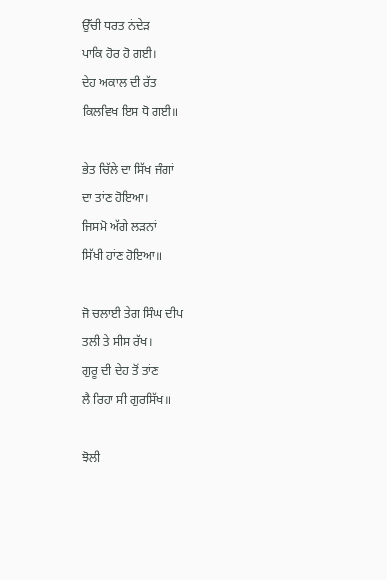ਉੱਚੀ ਧਰਤ ਨਂਦੇੜ
ਪਾਕਿ ਹੋਰ ਹੋ ਗਈ।
ਦੇਹ ਅਕਾਲ ਦੀ ਰੱਤ
ਕਿਲਵਿਖ ਇਸ ਧੋ ਗਈ॥

ਭੇਤ ਚਿੱਲੇ ਦਾ ਸਿੱਖ ਜੰਗਾਂ
ਦਾ ਤਾਂਣ ਹੋਇਆ।
ਜਿਸਮੋ ਅੱਗੇ ਲੜਨਾਂ
ਸਿੱਖੀ ਹਾਂਣ ਹੋਇਆ॥

ਜੋ ਚਲਾਈ ਤੇਗ ਸਿੰਘ ਦੀਪ
ਤਲੀ ਤੇ ਸੀਸ ਰੱਖ।
ਗੁਰੂ ਦੀ ਦੇਹ ਤੋਂ ਤਾਂਣ
ਲੈ ਰਿਹਾ ਸੀ ਗੁਰਸਿੱਖ॥

ਝੋਲੀ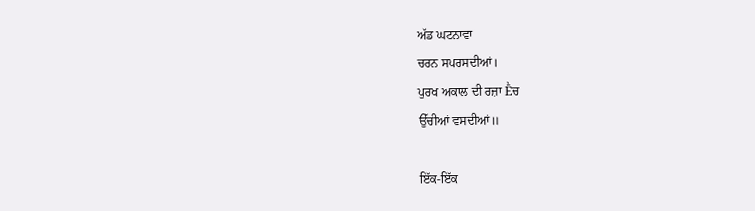ਅੱਡ ਘਟਨਾਵਾ
ਚਰਨ ਸਪਰਸਦੀਆਂ।
ਪੁਰਖ ਅਕਾਲ ਦੀ ਰਜ਼ਾ Ḕਚ
ਉੱਚੀਆਂ ਵਸਦੀਆਂ॥

ਇੱਕ-ਇੱਕ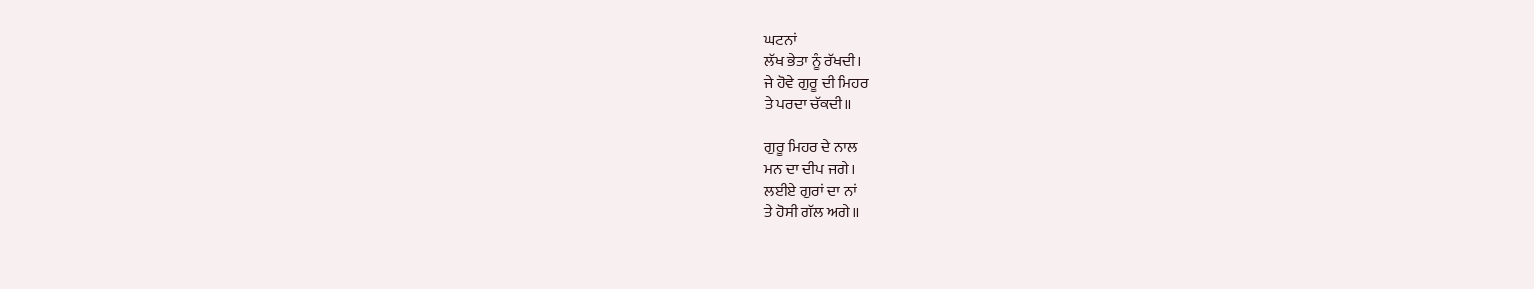ਘਟਨਾਂ
ਲੱਖ ਭੇਤਾ ਨੂੰ ਰੱਖਦੀ।
ਜੇ ਹੋਵੇ ਗੁਰੂ ਦੀ ਮਿਹਰ
ਤੇ ਪਰਦਾ ਚੱਕਦੀ॥

ਗੁਰੂ ਮਿਹਰ ਦੇ ਨਾਲ
ਮਨ ਦਾ ਦੀਪ ਜਗੇ।
ਲਈਏ ਗੁਰਾਂ ਦਾ ਨਾਂ
ਤੇ ਹੋਸੀ ਗੱਲ ਅਗੇ॥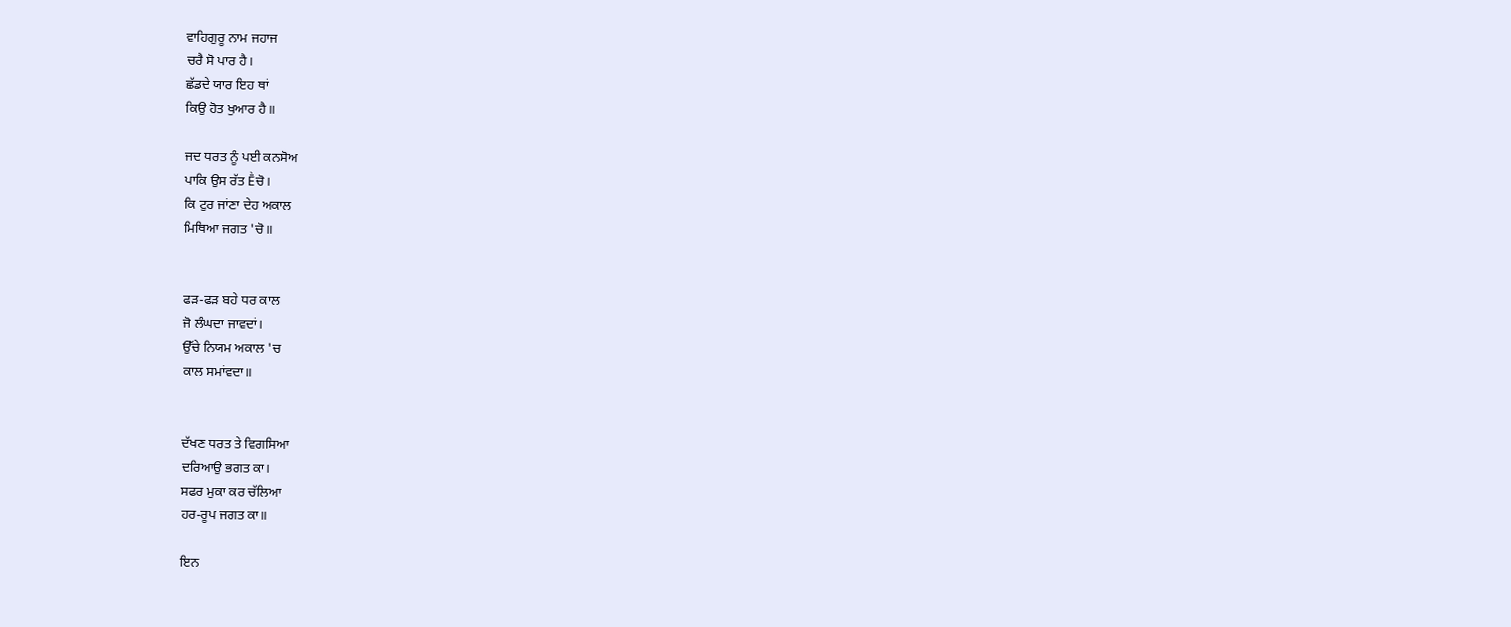ਵਾਹਿਗੁਰੂ ਨਾਮ ਜਹਾਜ
ਚਰੈ ਸੋ ਪਾਰ ਹੈ।
ਛੱਡਦੇ ਯਾਰ ਇਹ ਥਾਂ
ਕਿਉ ਹੋਤ ਖੁਆਰ ਹੈ॥

ਜਦ ਧਰਤ ਨੂੰ ਪਈ ਕਨਸੋਅ
ਪਾਕਿ ਉਸ ਰੱਤ Ḕਚੋ।
ਕਿ ਟੁਰ ਜਾਂਣਾ ਦੇਹ ਅਕਾਲ
ਮਿਥਿਆ ਜਗਤ 'ਚੋ॥


ਫੜ-ਫੜ ਬਹੇ ਧਰ ਕਾਲ
ਜੋ ਲੰਘਦਾ ਜਾਵਦਾਂ।
ਉੱਚੇ ਨਿਯਮ ਅਕਾਲ 'ਚ
ਕਾਲ ਸਮਾਂਵਦਾ॥


ਦੱਖਣ ਧਰਤ ਤੇ ਵਿਗਸਿਆ
ਦਰਿਆਉ ਭਗਤ ਕਾ।
ਸਫਰ ਮੁਕਾ ਕਰ ਚੱਲਿਆ
ਹਰ-ਰੂਪ ਜਗਤ ਕਾ॥

ਇਨ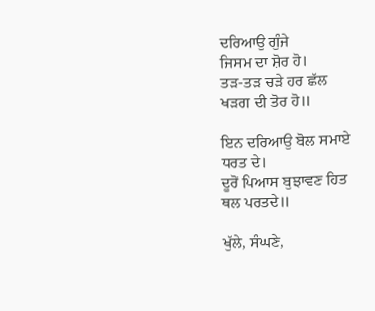ਦਰਿਆਉ ਗੁੰਜੇ
ਜਿਸਮ ਦਾ ਸ਼ੋਰ ਹੋ।
ਤੜ-ਤੜ ਚੜੇ ਹਰ ਛੱਲ
ਖੜਗ ਦੀ ਤੋਰ ਹੋ॥

ਇਨ ਦਰਿਆਉ ਬੋਲ ਸਮਾਏ
ਧਰਤ ਦੇ।
ਦੂਰੋਂ ਪਿਆਸ ਬੁਝਾਵਣ ਹਿਤ
ਥਲ ਪਰਤਦੇ॥

ਖੁੱਲੇ, ਸੰਘਣੇ,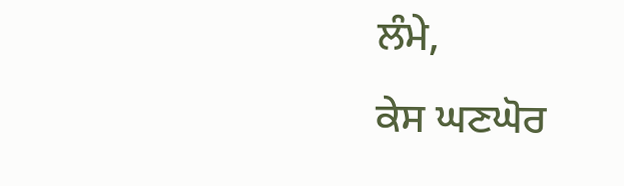ਲੰਮੇ,
ਕੇਸ ਘਣਘੋਰ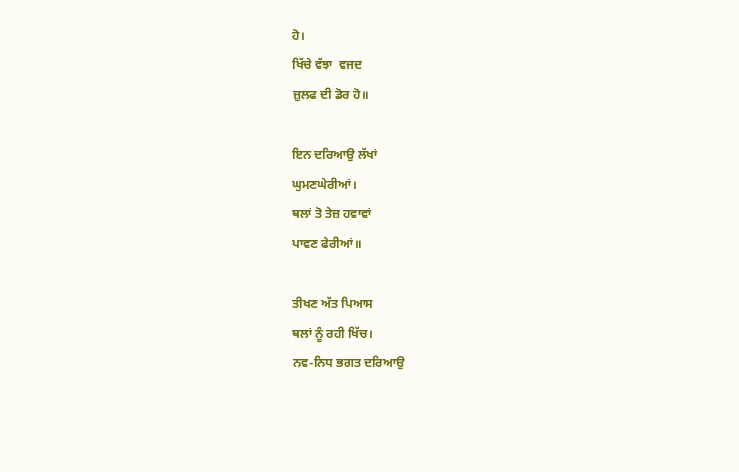ਹੋ।
ਖਿੱਚੇ ਵੱਝਾ  ਵਜਦ
ਜ਼ੁਲਫ ਦੀ ਡੋਰ ਹੋ॥

ਇਨ ਦਰਿਆਉ ਲੱਖਾਂ
ਘੁਮਣਘੇਰੀਆਂ।
ਥਲਾਂ ਤੋ ਤੇਜ਼ ਹਵਾਵਾਂ
ਪਾਵਣ ਫੇਰੀਆਂ॥

ਤੀਖਣ ਅੱਤ ਪਿਆਸ
ਥਲਾਂ ਨੂੰ ਰਹੀ ਖਿੱਚ।
ਨਵ-ਨਿਧ ਭਗਤ ਦਰਿਆਉ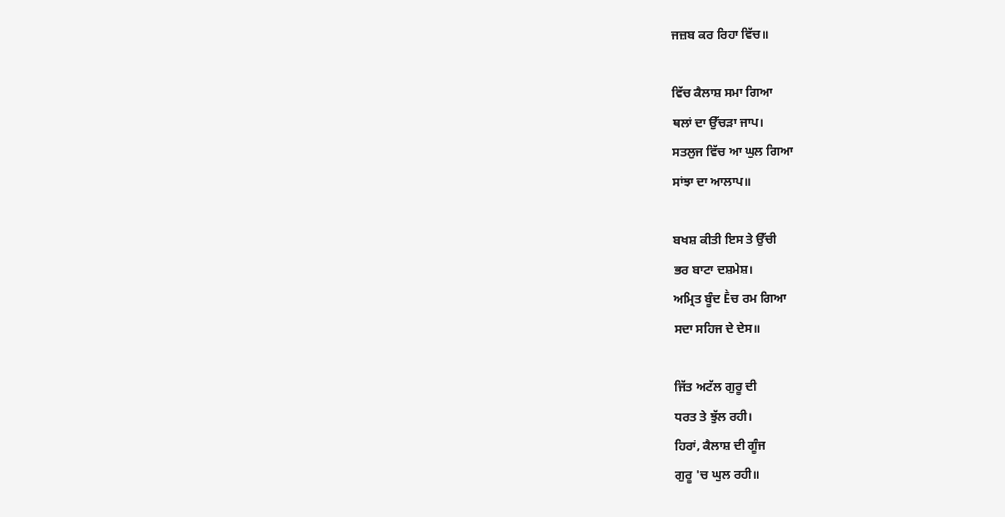ਜਜ਼ਬ ਕਰ ਰਿਹਾ ਵਿੱਚ॥

ਵਿੱਚ ਕੈਲਾਸ਼ ਸਮਾ ਗਿਆ
ਥਲਾਂ ਦਾ ਉੱਚੜਾ ਜਾਪ।
ਸਤਲੁਜ ਵਿੱਚ ਆ ਘੁਲ ਗਿਆ
ਸਾਂਝਾ ਦਾ ਆਲਾਪ॥

ਬਖਸ਼ ਕੀਤੀ ਇਸ ਤੇ ਉੱਚੀ
ਭਰ ਬਾਟਾ ਦਸ਼ਮੇਸ਼।
ਅਮ੍ਰਿਤ ਬੂੰਦ Ḕਚ ਰਮ ਗਿਆ
ਸਦਾ ਸਹਿਜ ਦੇ ਦੇਸ॥

ਜਿੱਤ ਅਟੱਲ ਗੁਰੂ ਦੀ
ਧਰਤ ਤੇ ਝੁੱਲ ਰਹੀ।
ਹਿਰਾਂ, ਕੈਲਾਸ਼ ਦੀ ਗੂੰਜ
ਗੁਰੂ 'ਚ ਘੁਲ ਰਹੀ॥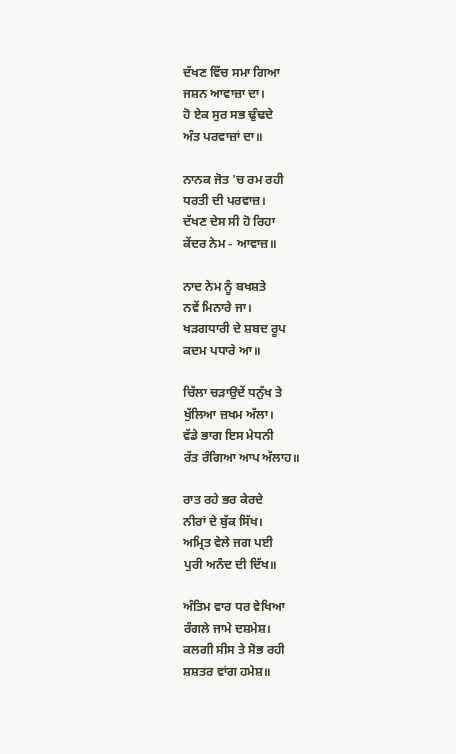ਦੱਖਣ ਵਿੱਚ ਸਮਾ ਗਿਆ
ਜਸ਼ਨ ਆਵਾਜ਼ਾ ਦਾ।
ਹੋ ਏਕ ਸੁਰ ਸਭ ਢੁੰਢਦੇ
ਅੰਤ ਪਰਵਾਜ਼ਾਂ ਦਾ॥

ਨਾਨਕ ਜੋਤ 'ਚ ਰਮ ਰਹੀ
ਧਰਤੀ ਦੀ ਪਰਵਾਜ਼।
ਦੱਖਣ ਦੇਸ ਸੀ ਹੋ ਰਿਹਾ
ਕੇਂਦਰ ਨੇਮ - ਆਵਾਜ਼॥

ਨਾਦ ਨੇਮ ਨੂੰ ਬਖਸ਼ਤੇ
ਨਵੇਂ ਮਿਨਾਰੇ ਜਾ।
ਖੜਗਧਾਰੀ ਦੇ ਸ਼ਬਦ ਰੂਪ
ਕਦਮ ਪਧਾਰੇ ਆ॥

ਚਿੱਲਾ ਚੜਾਉਦੇਂ ਧਨੁੱਖ ਤੇ
ਖੁੱਲਿਆ ਜ਼ਖਮ ਅੱਲਾ।
ਵੱਡੇ ਭਾਗ ਇਸ ਮੇਧਨੀ
ਰੱਤ ਰੰਗਿਆ ਆਪ ਅੱਲਾਹ॥

ਰਾਤ ਰਹੇ ਭਰ ਕੇਰਦੇ
ਨੀਰਾਂ ਦੇ ਬੁੱਕ ਸਿੱਖ।
ਅਮ੍ਰਿਤ ਵੇਲੇ ਜਗ ਪਈ
ਪੁਰੀ ਅਨੰਦ ਦੀ ਦਿੱਖ॥

ਅੰਤਿਮ ਵਾਰ ਧਰ ਵੇਖਿਆ
ਰੰਗਲੇ ਜਾਮੇ ਦਸ਼ਮੇਸ਼।
ਕਲਗੀ ਸੀਸ ਤੇ ਸੋਭ ਰਹੀ
ਸ਼ਸ਼ਤਰ ਵਾਂਗ ਹਮੇਸ਼॥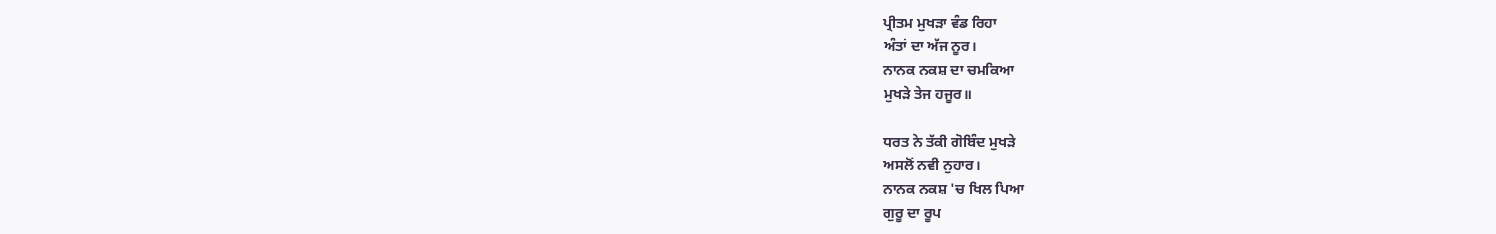ਪ੍ਰੀਤਮ ਮੁਖੜਾ ਵੰਡ ਰਿਹਾ
ਅੰਤਾਂ ਦਾ ਅੱਜ ਨੂਰ।
ਨਾਨਕ ਨਕਸ਼ ਦਾ ਚਮਕਿਆ
ਮੁਖੜੇ ਤੇਜ ਹਜੂਰ॥

ਧਰਤ ਨੇ ਤੱਕੀ ਗੋਬਿੰਦ ਮੁਖੜੇ
ਅਸਲੋਂ ਨਵੀ ਨੁਹਾਰ।
ਨਾਨਕ ਨਕਸ਼ 'ਚ ਖਿਲ ਪਿਆ
ਗੁਰੂ ਦਾ ਰੂਪ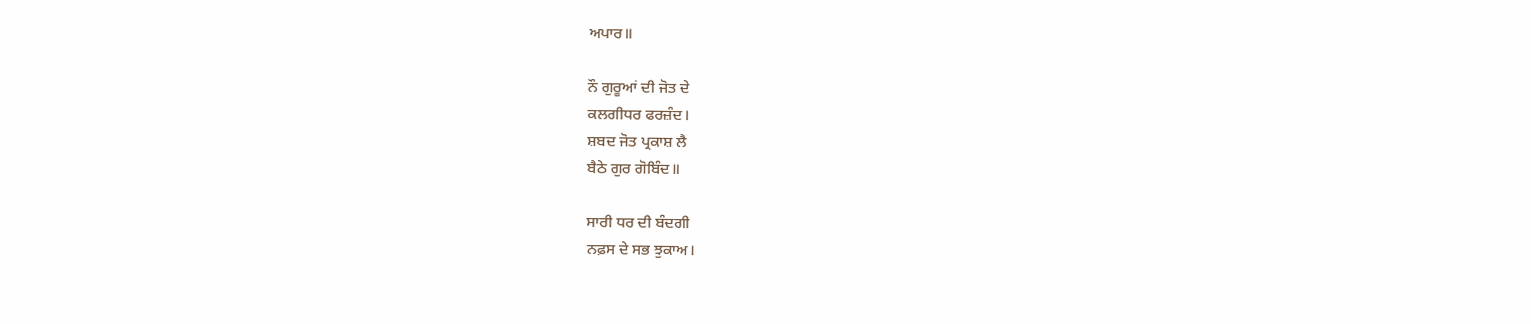ਅਪਾਰ॥

ਨੌ ਗੁਰੂਆਂ ਦੀ ਜੋਤ ਦੇ
ਕਲਗੀਧਰ ਫਰਜ਼ੰਦ।
ਸ਼ਬਦ ਜੋਤ ਪ੍ਰਕਾਸ਼ ਲੈ
ਬੈਠੇ ਗੁਰ ਗੋਬਿੰਦ॥

ਸਾਰੀ ਧਰ ਦੀ ਬੰਦਗੀ
ਨਫ਼ਸ ਦੇ ਸਭ ਝੁਕਾਅ।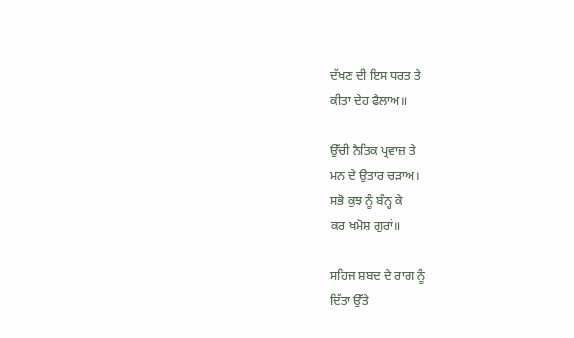ਦੱਖਣ ਦੀ ਇਸ ਧਰਤ ਤੇ
ਕੀਤਾ ਦੇਹ ਫੈਲਾਅ॥

ਉੱਚੀ ਨੈਤਿਕ ਪ੍ਰਵਾਜ਼ ਤੇ
ਮਨ ਦੇ ਉਤਾਰ ਚੜਾਅ।
ਸਭੋ ਕੁਝ ਨੂੰ ਬੰਨ੍ਹ ਕੇ
ਕਰ ਖਮੋਸ਼ ਗੁਰਾਂ॥

ਸਹਿਜ ਸ਼ਬਦ ਦੇ ਰਾਗ ਨੂੰ
ਦਿੱਤਾ ਉੱਤੇ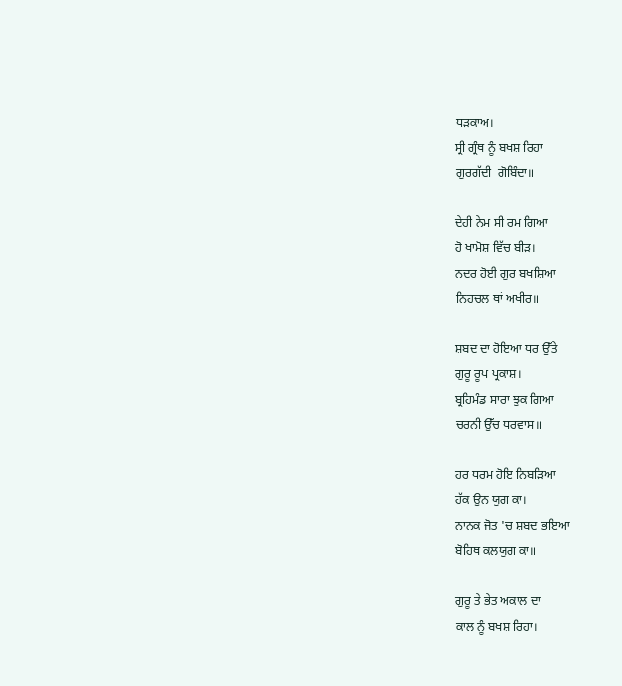ਧੜਕਾਅ।
ਸ੍ਰੀ ਗ੍ਰੰਥ ਨੂੰ ਬਖਸ਼ ਰਿਹਾ
ਗੁਰਗੱਦੀ  ਗੋਬਿੰਦਾ॥

ਦੇਹੀ ਨੇਮ ਸੀ ਰਮ ਗਿਆ
ਹੋ ਖਾਮੋਸ਼ ਵਿੱਚ ਬੀੜ।
ਨਦਰ ਹੋਈ ਗੁਰ ਬਖਸ਼ਿਆ
ਨਿਹਚਲ ਥਾਂ ਅਖੀਰ॥

ਸ਼ਬਦ ਦਾ ਹੋਇਆ ਧਰ ਉੱਤੇ
ਗੁਰੂ ਰੂਪ ਪ੍ਰਕਾਸ਼।
ਬ੍ਰਹਿਮੰਡ ਸਾਰਾ ਝੁਕ ਗਿਆ
ਚਰਨੀ ਉੱਚ ਧਰਵਾਸ॥

ਹਰ ਧਰਮ ਹੋਇ ਨਿਬੜਿਆ
ਹੱਕ ਉਨ ਯੁਗ ਕਾ।
ਨਾਨਕ ਜੋਤ 'ਚ ਸ਼ਬਦ ਭਇਆ
ਬੋਹਿਥ ਕਲਯੁਗ ਕਾ॥

ਗੁਰੂ ਤੇ ਭੇਤ ਅਕਾਲ ਦਾ
ਕਾਲ ਨੂੰ ਬਖਸ਼ ਰਿਹਾ।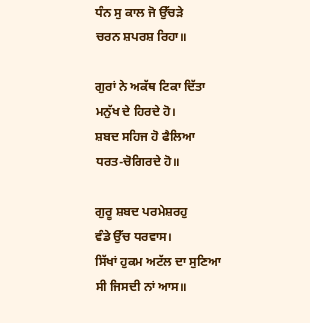ਧੰਨ ਸੁ ਕਾਲ ਜੋ ਉੱਚੜੇ
ਚਰਨ ਸ਼ਪਰਸ਼ ਰਿਹਾ॥

ਗੁਰਾਂ ਨੇ ਅਕੱਥ ਟਿਕਾ ਦਿੱਤਾ
ਮਨੁੱਖ ਦੇ ਹਿਰਦੇ ਹੋ।
ਸ਼ਬਦ ਸਹਿਜ ਹੋ ਫੈਲਿਆ
ਧਰਤ-ਚੋਗਿਰਦੇ ਹੋ॥

ਗੁਰੂ ਸ਼ਬਦ ਪਰਮੇਸ਼ਰਹੁ
ਵੰਡੇ ਉੱਚ ਧਰਵਾਸ।
ਸਿੱਖਾਂ ਹੁਕਮ ਅਟੱਲ ਦਾ ਸੁਣਿਆ
ਸੀ ਜਿਸਦੀ ਨਾਂ ਆਸ॥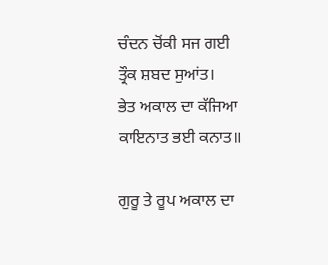ਚੰਦਨ ਚੋਂਕੀ ਸਜ ਗਈ
ਤ੍ਰੌਕ ਸ਼ਬਦ ਸੁਆਂਤ।
ਭੇਤ ਅਕਾਲ ਦਾ ਕੱਜਿਆ
ਕਾਇਨਾਤ ਭਈ ਕਨਾਤ॥

ਗੁਰੂ ਤੇ ਰੂਪ ਅਕਾਲ ਦਾ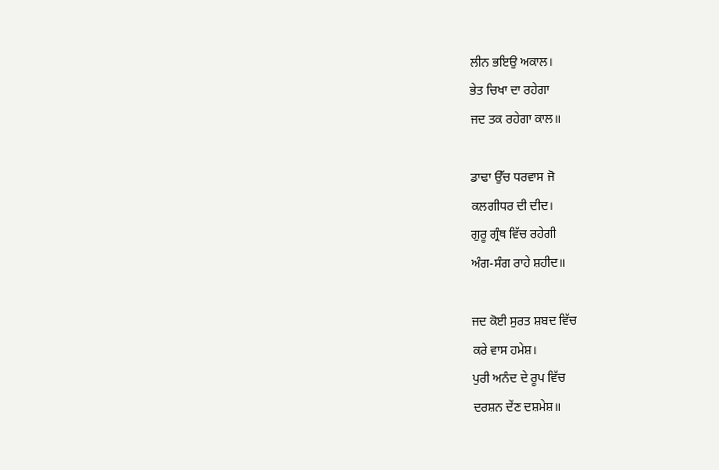ਲੀਨ ਭਇਉ ਅਕਾਲ।
ਭੇਤ ਚਿਖਾ ਦਾ ਰਹੇਗਾ
ਜਦ ਤਕ ਰਹੇਗਾ ਕਾਲ॥

ਡਾਢਾ ਉੱਚ ਧਰਵਾਸ ਜੋ
ਕਲਗੀਧਰ ਦੀ ਦੀਦ।
ਗੁਰੂ ਗ੍ਰੰਥ ਵਿੱਚ ਰਹੇਗੀ
ਅੰਗ-ਸੰਗ ਰਾਹੇ ਸ਼ਹੀਦ॥

ਜਦ ਕੋਈ ਸੁਰਤ ਸ਼ਬਦ ਵਿੱਚ
ਕਰੇ ਵਾਸ ਹਮੇਸ਼।
ਪੁਰੀ ਅਨੰਦ ਦੇ ਰੂਪ ਵਿੱਚ
ਦਰਸ਼ਨ ਦੇਂਣ ਦਸ਼ਮੇਸ਼॥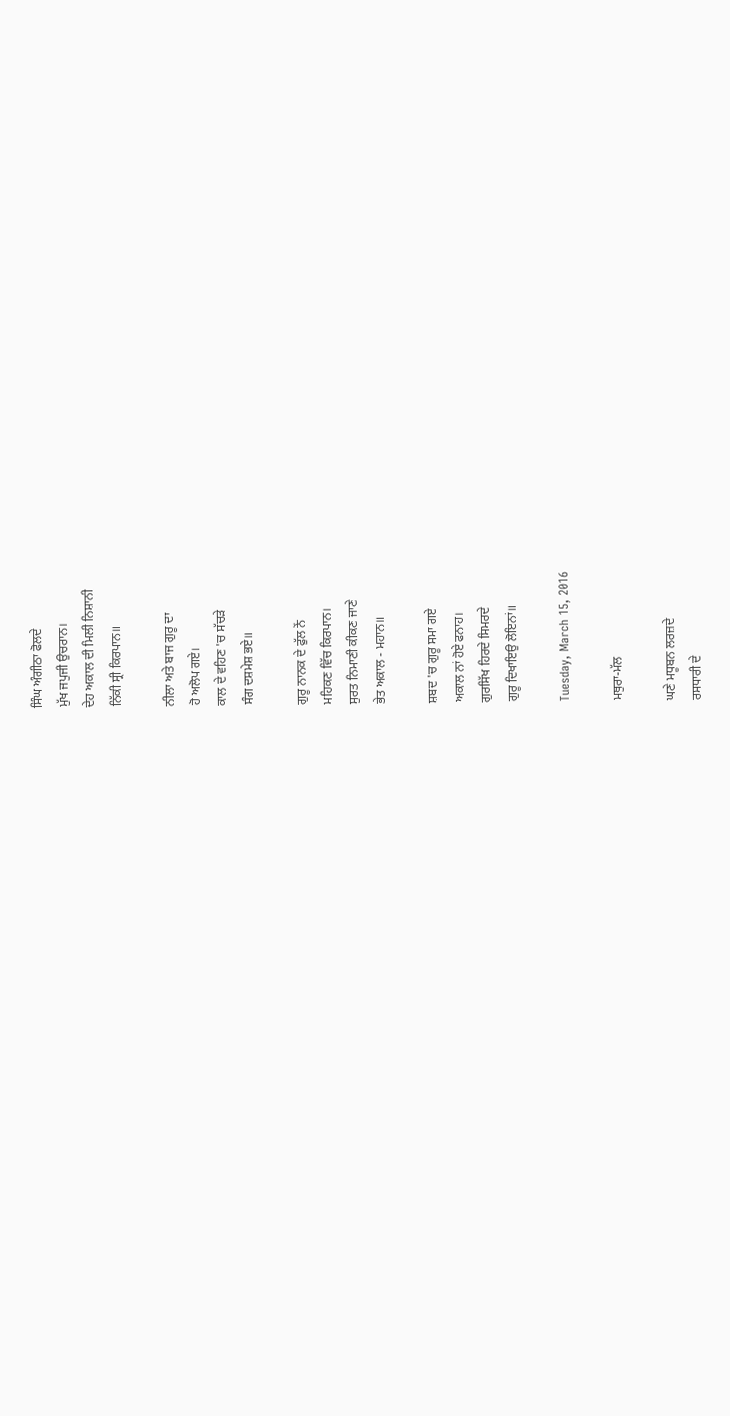ਸਿੰਘ ਅੰਗੀਠਾ ਫੋਲਦੇ
ਮੁੱਖ ਜਪੁਜੀ ਉਚਰਾਨ।
ਦੇਹ ਅਕਾਲ ਦੀ ਮਿਲੀ ਨਿਸ਼ਾਨੀ
ਨਿੱਕੀ ਸ੍ਰੀ ਕਿਰਪਾਨ॥

ਨੀਲਾ ਅਤੇ ਬਾਜ ਗੁਰੂ ਦਾ
ਹੋ ਅਲੋਪ ਗਏ।
ਕਾਲ ਦੇ ਵਹਿਣ 'ਚ ਸੱਚੜੇ
ਸੰਗ ਦਸ਼ਮੇਸ਼ ਭਏ॥

ਗੁਰੂ ਨਾਨਕ ਦੇ ਫੁੱਲ ਨੇਂ
ਮਹਿਕਣ ਵਿੱਚ ਕਿਰਪਾਨ।
ਸੁਰਤ ਨਿਮਾਣੀ ਕੀਕਣ ਜਾਣੇ
ਭੇਤ ਅਕਾਲ - ਮਹਾਨ॥

ਸ਼ਬਦ 'ਚ ਗੁਰੂ ਸਮਾ ਗਏ
ਅਕਾਲ ਨਾਂ ਹੋਏ ਫਨਾਹ।
ਗੁਰਸਿੱਖ ਹਿਰਦੇ ਸਿਮਰਦੇ
ਗੁਰੂ ਦਿਖਾਇਉ ਲੋਇਨਾਂ॥

Tuesday, March 15, 2016

ਮਥੁਰਾ-ਮੱਲ

ਘਣੇ ਮਧੂਬਨ ਲਰਜ਼ਦੇ
ਰਸਧਾਰੀ ਦੇ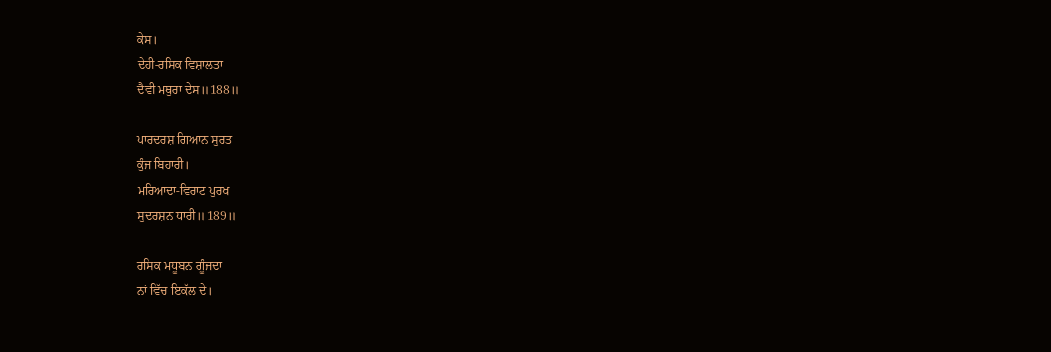ਕੇਸ।
ਦੇਹੀ-ਰਸਿਕ ਵਿਸ਼ਾਲਤਾ
ਦੈਵੀ ਮਥੁਰਾ ਦੇਸ॥188॥

ਪਾਰਦਰਸ਼ ਗਿਆਨ ਸੁਰਤ
ਕੁੰਜ ਬਿਹਾਰੀ।
ਮਰਿਆਦਾ-ਵਿਰਾਟ ਪੁਰਖ
ਸੁਦਰਸ਼ਨ ਧਾਰੀ॥189॥

ਰਸਿਕ ਮਧੂਬਨ ਗੂੰਜਦਾ
ਨਾਂ ਵਿੱਚ ਇਕੱਲ ਦੇ।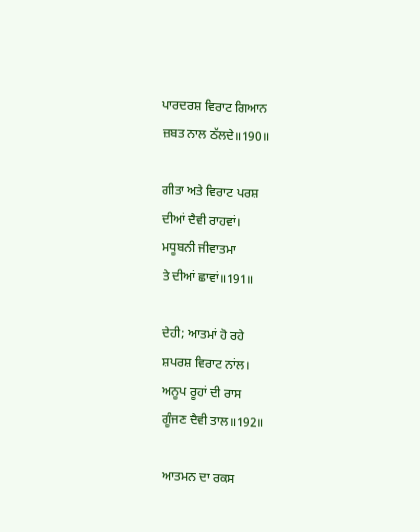ਪਾਰਦਰਸ਼ ਵਿਰਾਟ ਗਿਆਨ
ਜ਼ਬਤ ਨਾਲ ਠੱਲਦੇ॥190॥

ਗੀਤਾ ਅਤੇ ਵਿਰਾਟ ਪਰਸ਼
ਦੀਆਂ ਦੈਵੀ ਰਾਹਵਾਂ।
ਮਧੂਬਨੀ ਜੀਵਾਤਮਾ
ਤੇ ਦੀਆਂ ਛਾਵਾਂ॥191॥

ਦੇਹੀ; ਆਤਮਾਂ ਹੋ ਰਹੇ
ਸ਼ਪਰਸ਼ ਵਿਰਾਟ ਨਾਂਲ।
ਅਨੂਪ ਰੂਹਾਂ ਦੀ ਰਾਸ
ਗੂੰਜਣ ਦੈਵੀ ਤਾਲ॥192॥

ਆਤਮਨ ਦਾ ਰਕਸ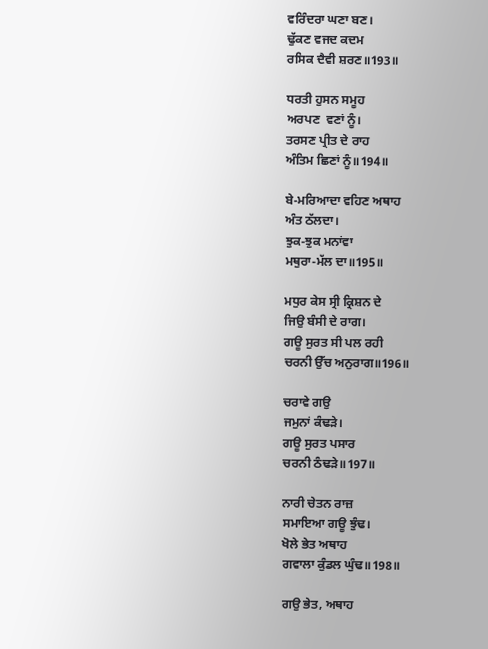ਵਰਿੰਦਰਾ ਘਣਾ ਬਣ।
ਢੁੱਕਣ ਵਜਦ ਕਦਮ
ਰਸਿਕ ਦੈਵੀ ਸ਼ਰਣ॥193॥

ਧਰਤੀ ਹੁਸਨ ਸਮੂਹ
ਅਰਪਣ  ਵਣਾਂ ਨੂੰ।
ਤਰਸਣ ਪ੍ਰੀਤ ਦੇ ਰਾਹ
ਅੰਤਿਮ ਛਿਣਾਂ ਨੂੰ॥194॥

ਬੇ-ਮਰਿਆਦਾ ਵਹਿਣ ਅਥਾਹ
ਅੰਤ ਠੱਲਦਾ।
ਝੁਕ-ਝੁਕ ਮਨਾਂਵਾ
ਮਥੁਰਾ-ਮੱਲ ਦਾ॥195॥

ਮਧੁਰ ਕੇਸ ਸ੍ਰੀ ਕ੍ਰਿਸ਼ਨ ਦੇ
ਜਿਉ ਬੰਸੀ ਦੇ ਰਾਗ।
ਗਊ ਸੁਰਤ ਸੀ ਪਲ ਰਹੀ
ਚਰਨੀ ਉੱਚ ਅਨੁਰਾਗ॥196॥

ਚਰਾਵੇ ਗਉ
ਜਮੁਨਾਂ ਕੰਢੜੇ।
ਗਊ ਸੁਰਤ ਪਸਾਰ
ਚਰਨੀ ਠੰਢੜੇ॥197॥

ਨਾਰੀ ਚੇਤਨ ਰਾਜ਼
ਸਮਾਇਆ ਗਊ ਝੁੰਢ।
ਖੋਲੇ ਭੇਤ ਅਥਾਹ
ਗਵਾਲਾ ਕੁੰਡਲ ਘੁੰਢ॥198॥

ਗਉ ਭੇਤ, ਅਥਾਹ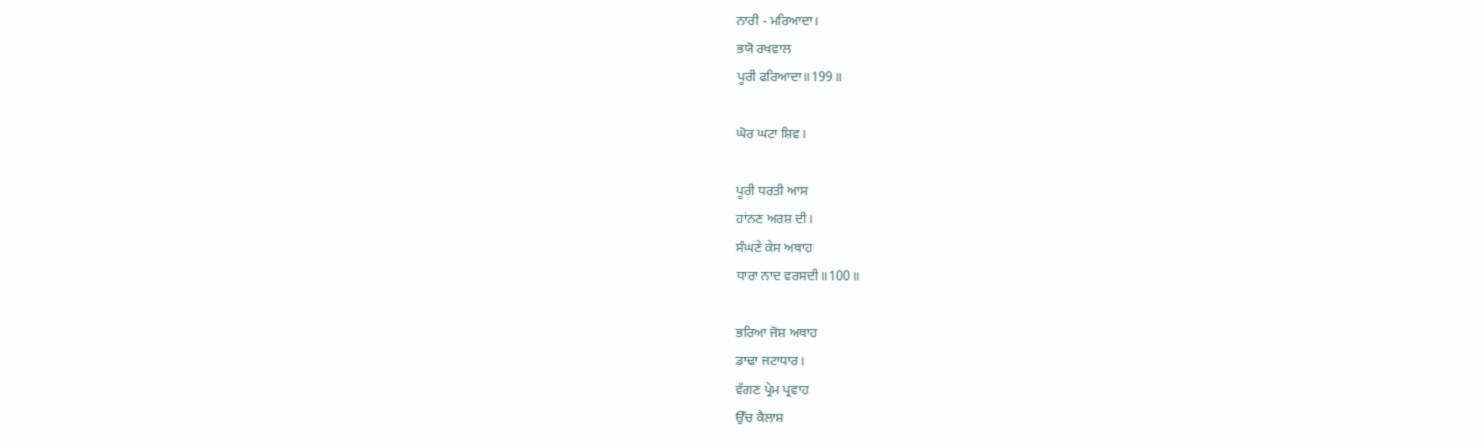ਨਾਰੀ - ਮਰਿਆਦਾ।
ਭਯੋ ਰਖਵਾਲ
ਪੂਰੀ ਫਰਿਆਦਾ॥199॥

ਘੋਰ ਘਟਾ ਸ਼ਿਵ।

ਪੂਰੀ ਧਰਤੀ ਆਸ
ਹਾਂਨਣ ਅਰਸ਼ ਦੀ।
ਸੰਘਣੇ ਕੇਸ ਅਥਾਹ
ਧਾਰਾ ਨਾਦ ਵਰਸਦੀ॥100॥

ਭਰਿਆ ਜੋਸ਼ ਅਥਾਹ
ਡਾਢਾ ਜਟਾਧਾਰ।
ਵੱਗਣ ਪ੍ਰੇਮ ਪ੍ਰਵਾਹ
ਉੱਚ ਕੈਲਾਸ਼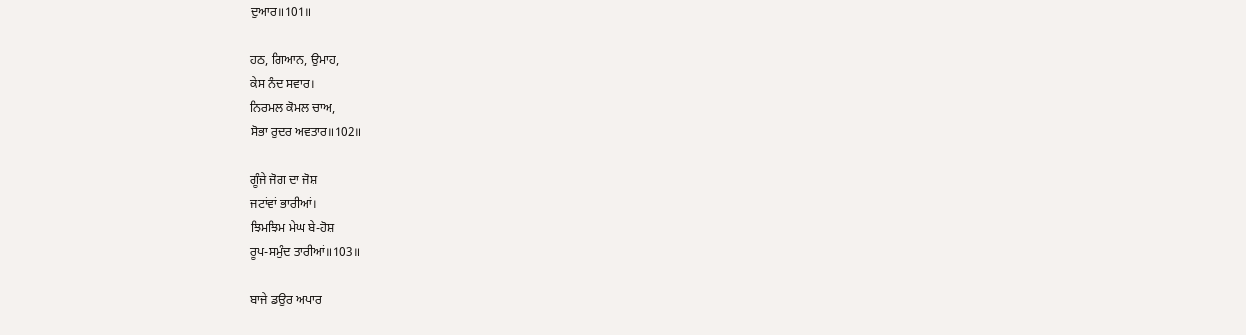ਦੁਆਰ॥101॥

ਹਠ, ਗਿਆਨ, ਉਮਾਹ,
ਕੇਸ ਨੰਦ ਸਵਾਰ।
ਨਿਰਮਲ ਕੋਮਲ ਚਾਅ,
ਸੋਭਾ ਰੁਦਰ ਅਵਤਾਰ॥102॥

ਗੂੰਜੇ ਜੋਗ ਦਾ ਜੋਸ਼
ਜਟਾਂਵਾਂ ਭਾਰੀਆਂ।
ਝਿਮਝਿਮ ਮੇਘ ਬੇ-ਹੋਸ਼
ਰੂਪ-ਸਮੁੰਦ ਤਾਰੀਆਂ॥103॥

ਬਾਜੇ ਡਉਰ ਅਪਾਰ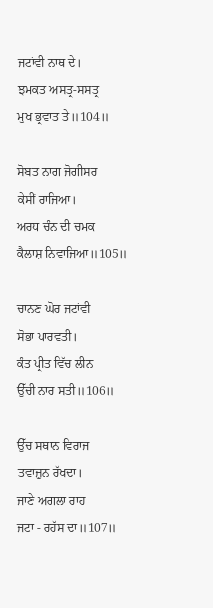ਜਟਾਂਵੀ ਨਾਥ ਦੇ।
ਝਮਕਤ ਅਸਤ੍ਰ-ਸਸਤ੍ਰ
ਮੁਖ ਭ੍ਰਵਾਤ ਤੇ॥104॥

ਸੋਬਤ ਨਾਗ ਜੋਗੀਸਰ
ਕੇਸੀਂ ਰਾਜਿਆ।
ਅਰਧ ਚੰਨ ਦੀ ਚਮਕ
ਕੈਲਾਸ਼ ਨਿਵਾਜਿਆ॥105॥

ਚਾਨਣ ਘੋਰ ਜਟਾਂਵੀ
ਸੋਭਾ ਪਾਰਵਤੀ।
ਕੰਤ ਪ੍ਰੀਤ ਵਿੱਚ ਲੀਨ
ਉੱਚੀ ਨਾਰ ਸਤੀ॥106॥

ਉੱਚ ਸਥਾਨ ਵਿਰਾਜ
ਤਵਾਜ਼ੁਨ ਰੱਖਦਾ।
ਜਾਣੇ ਅਗਲਾ ਰਾਹ
ਜਟਾ - ਰਹੱਸ ਦਾ॥107॥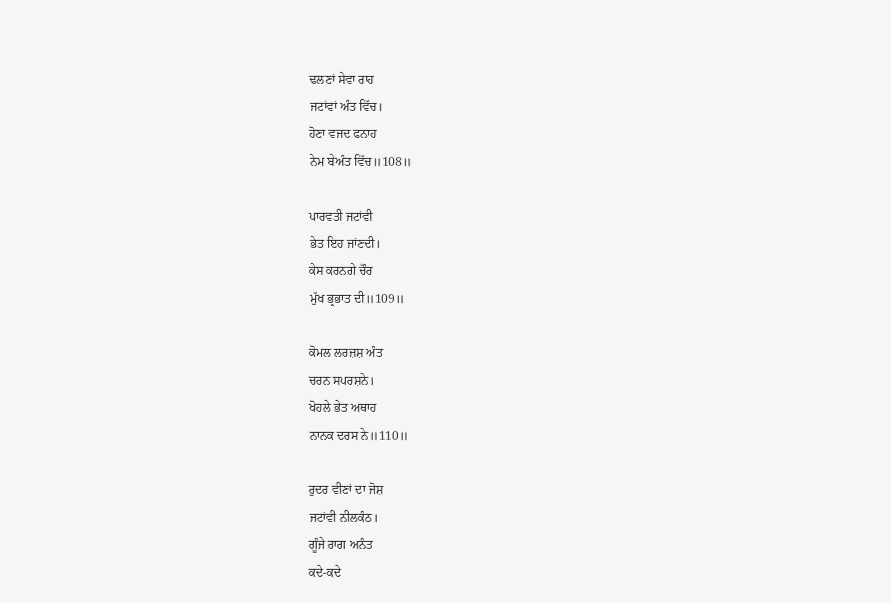ਢਲਣਾਂ ਸੇਵਾ ਰਾਹ
ਜਟਾਂਵਾਂ ਅੰਤ ਵਿੱਚ।
ਹੋਣਾ ਵਜਦ ਫਨਾਹ
ਨੇਮ ਬੇਅੰਤ ਵਿੱਚ॥108॥

ਪਾਰਵਤੀ ਜਟਾਂਵੀ
ਭੇਤ ਇਹ ਜਾਂਣਦੀ।
ਕੇਸ ਕਰਨਗੇ ਚੌਰ
ਮੁੱਖ ਭ੍ਰਭਾਤ ਦੀ॥109॥

ਕੋਮਲ ਲਰਜ਼ਸ਼ ਅੰਤ
ਚਰਨ ਸਪਰਸ਼ਨੇ।
ਖੋਹਲੇ ਭੇਤ ਅਥਾਹ
ਨਾਨਕ ਦਰਸ ਨੇ॥110॥

ਰੁਦਰ ਵੀਣਾਂ ਦਾ ਜੋਸ਼
ਜਟਾਂਵੀ ਨੀਲਕੰਠ।
ਗੂੰਜੇ ਰਾਗ ਅਨੰਤ
ਕਦੇ-ਕਦੇ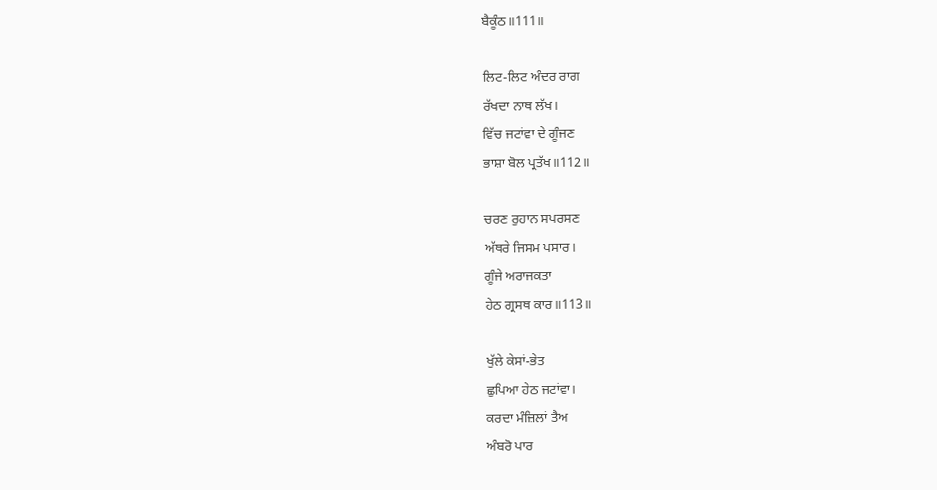ਬੈਕੂੰਠ॥111॥

ਲਿਟ-ਲਿਟ ਅੰਦਰ ਰਾਗ
ਰੱਖਦਾ ਨਾਥ ਲੱਖ।
ਵਿੱਚ ਜਟਾਂਵਾ ਦੇ ਗੂੰਜਣ
ਭਾਸ਼ਾ ਬੋਲ ਪ੍ਰਤੱਖ॥112॥

ਚਰਣ ਰੁਹਾਨ ਸਪਰਸਣ
ਅੱਥਰੇ ਜਿਸਮ ਪਸਾਰ।
ਗੂੰਜੇ ਅਰਾਜਕਤਾ
ਹੇਠ ਗ੍ਰਸਥ ਕਾਰ॥113॥

ਖੁੱਲੇ ਕੇਸਾਂ-ਭੇਤ
ਛੁਪਿਆ ਹੇਠ ਜਟਾਂਵਾ।
ਕਰਦਾ ਮੰਜ਼ਿਲਾਂ ਤੈਅ
ਅੰਬਰੋ ਪਾਰ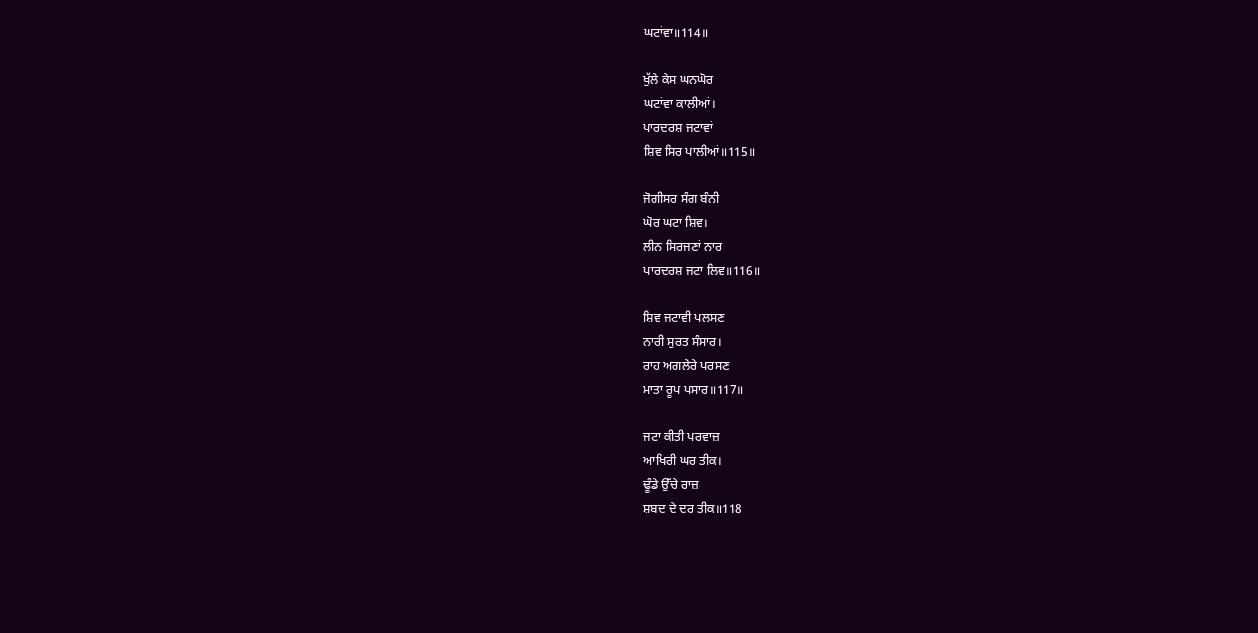ਘਟਾਂਵਾ॥114॥

ਖੁੱਲੇ ਕੇਸ ਘਨਘੋਰ
ਘਟਾਂਵਾ ਕਾਲੀਆਂ।
ਪਾਰਦਰਸ਼ ਜਟਾਵਾਂ
ਸ਼ਿਵ ਸਿਰ ਪਾਲੀਆਂ॥115॥

ਜੋਗੀਸਰ ਸੰਗ ਬੰਨੀ
ਘੋਰ ਘਟਾ ਸ਼ਿਵ।
ਲੀਨ ਸਿਰਜਣਾਂ ਨਾਰ
ਪਾਰਦਰਸ਼ ਜਟਾ ਲਿਵ॥116॥

ਸ਼ਿਵ ਜਟਾਵੀ ਪਲਸਣ
ਨਾਰੀ ਸੁਰਤ ਸੰਸਾਰ।
ਰਾਹ ਅਗਲੇਰੇ ਪਰਸਣ
ਮਾਤਾ ਰੂਪ ਪਸਾਰ॥117॥

ਜਟਾ ਕੀਤੀ ਪਰਵਾਜ਼
ਆਖਿਰੀ ਘਰ ਤੀਕ।
ਢੂੰਡੇ ਉੱਚੇ ਰਾਜ਼
ਸ਼ਬਦ ਦੇ ਦਰ ਤੀਕ॥118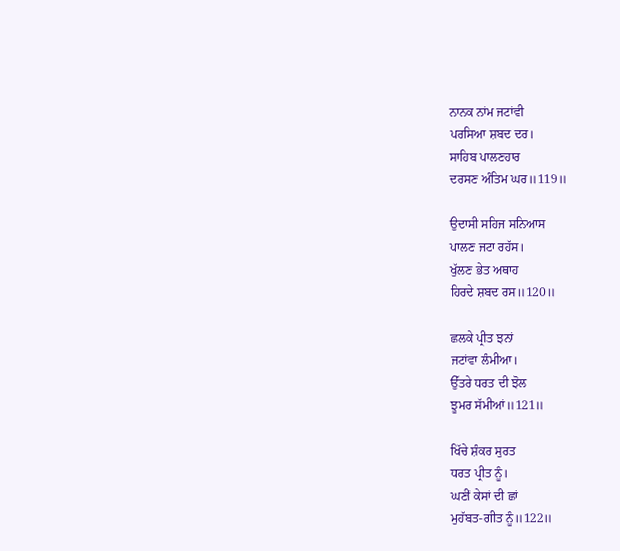ਨਾਨਕ ਨਾਂਮ ਜਟਾਂਵੀ
ਪਰਸਿਆ ਸ਼ਬਦ ਦਰ।
ਸਾਹਿਬ ਪਾਲਣਹਾਰ
ਦਰਸਣ ਅੰਤਿਮ ਘਰ॥119॥

ਉਦਾਸੀ ਸਹਿਜ ਸਨਿਆਸ
ਪਾਲਣ ਜਟਾ ਰਹੱਸ।
ਖੁੱਲਣ ਭੇਤ ਅਥਾਹ
ਹਿਰਦੇ ਸ਼ਬਦ ਰਸ॥120॥

ਛਲਕੇ ਪ੍ਰੀਤ ਝਨਾਂ
ਜਟਾਂਵਾ ਲੰਮੀਆ।
ਉੱਤਰੇ ਧਰਤ ਦੀ ਝੋਲ
ਝੂਮਰ ਸੱਮੀਆਂ॥121॥

ਖਿੱਚੇ ਸ਼ੰਕਰ ਸੁਰਤ
ਧਰਤ ਪ੍ਰੀਤ ਨੂੰ।
ਘਣੀਂ ਕੇਸਾਂ ਦੀ ਛਾਂ
ਮੁਹੱਬਤ-ਗੀਤ ਨੂੰ॥122॥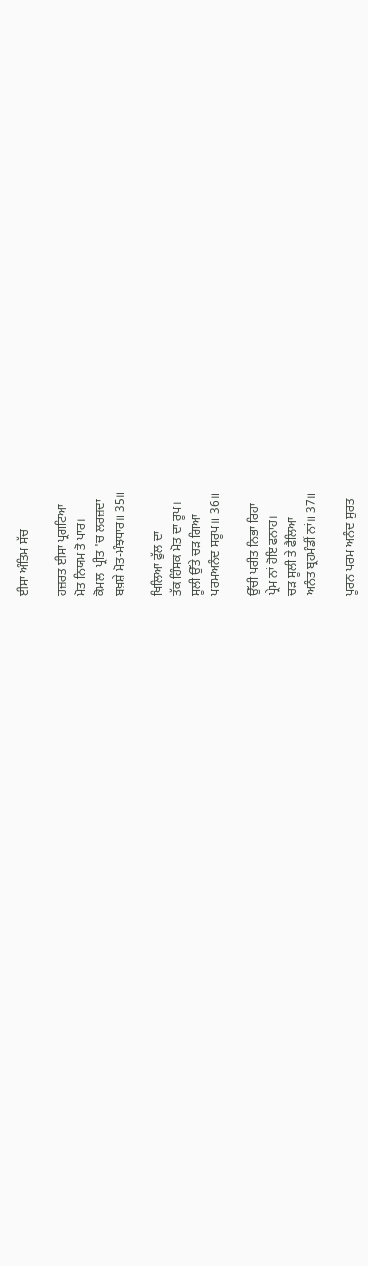ਈਸਾ ਅੰਤਿਮ ਸੱਚ

ਹਜ਼ਰਤ ਈਸਾ ਪ੍ਰਗਟਿਆ
ਮੋਤ ਨਿਯਮ ਤੋ ਪਾਰ।
ਕੋਮਲ  ਪ੍ਰੀਤ 'ਚ ਲਰਜ਼ਦਾ
ਬਖ਼ਸ਼ੇ ਮੋਤ-ਮੰਝਧਾਰ॥ 35॥

ਖਿਲਿਆ ਫੁੱਲ ਦਾ
ਤੱਕ ਹਿੰਸਕ ਮੋਤ ਦਾ ਰੂਪ।
ਸੂਲੀ ਉੱਤੇ ਚੜ ਗਿਆ
ਪਰਮਅਨੰਦ ਸਰੂਪ॥ 36॥

ਉੱਚੀ ਪਰੀਤ ਨਿਭਾ ਰਿਹਾ
ਪ੍ਰੇਮ ਨਾਂ ਹੋਇ ਫਨਾਹ।
ਚੜ ਸੂਲੀ ਤੇ ਫੈਲਿਆ
ਅਨੰਤ ਬ੍ਰਹਮੰਡੀਂ ਨਾਂ॥ 37॥

ਪੂਰਨ ਪਰਮ ਅਨੰਦ ਸੁਰਤ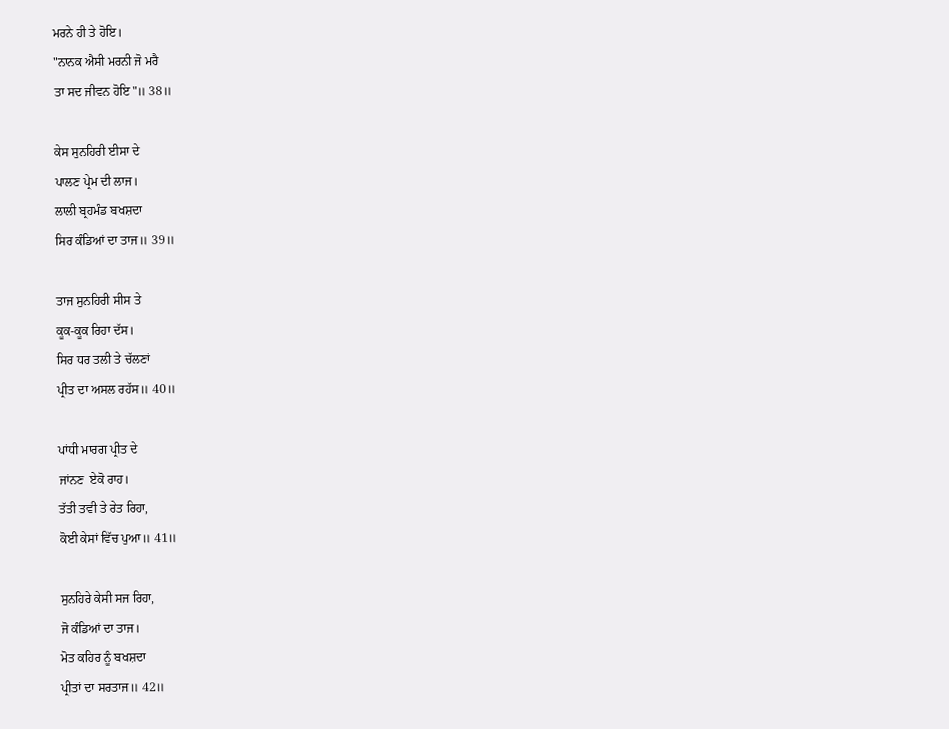ਮਰਨੇ ਹੀ ਤੇ ਹੋਇ।
"ਨਾਨਕ ਐਸੀ ਮਰਨੀ ਜੋ ਮਰੈ
ਤਾ ਸਦ ਜੀਵਨ ਹੋਇ"॥ 38॥

ਕੇਸ ਸੁਨਹਿਰੀ ਈਸਾ ਦੇ
ਪਾਲਣ ਪ੍ਰੇਮ ਦੀ ਲਾਜ।
ਲਾਲੀ ਬ੍ਰਹਮੰਡ ਬਖਸ਼ਦਾ
ਸਿਰ ਕੰਡਿਆਂ ਦਾ ਤਾਜ॥ 39॥

ਤਾਜ ਸੁਨਹਿਰੀ ਸੀਸ ਤੇ
ਕੂਕ-ਕੂਕ ਰਿਹਾ ਦੱਸ।
ਸਿਰ ਧਰ ਤਲੀ ਤੇ ਚੱਲਣਾਂ
ਪ੍ਰੀਤ ਦਾ ਅਸਲ ਰਹੱਸ॥ 40॥

ਪਾਂਧੀ ਮਾਰਗ ਪ੍ਰੀਤ ਦੇ
ਜਾਂਨਣ  ਏਕੋ ਰਾਹ।
ਤੱਤੀ ਤਵੀ ਤੇ ਰੇਤ ਰਿਹਾ,
ਕੋਈ ਕੇਸਾਂ ਵਿੱਚ ਪੁਆ॥ 41॥

ਸੁਨਹਿਰੇ ਕੇਸੀ ਸਜ ਰਿਹਾ,
ਜੋ ਕੰਡਿਆਂ ਦਾ ਤਾਜ।
ਮੋਤ ਕਹਿਰ ਨੂੰ ਬਖਸ਼ਦਾ
ਪ੍ਰੀਤਾਂ ਦਾ ਸਰਤਾਜ॥ 42॥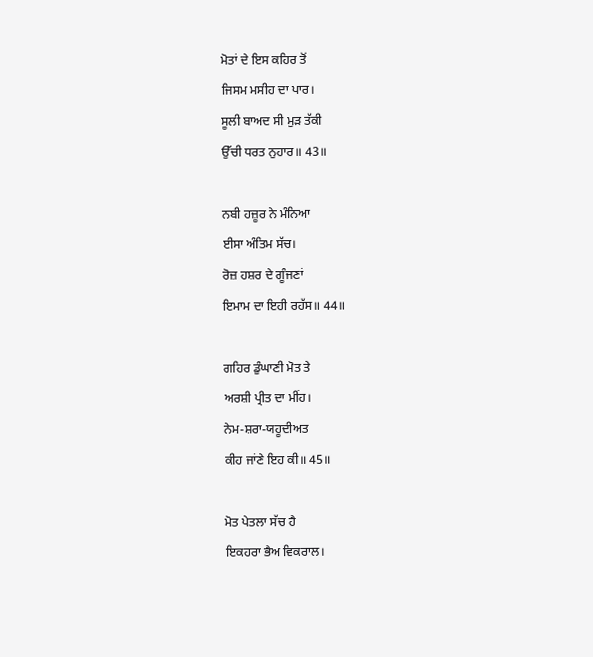ਮੋਤਾਂ ਦੇ ਇਸ ਕਹਿਰ ਤੋਂ
ਜਿਸਮ ਮਸੀਹ ਦਾ ਪਾਰ।
ਸੂਲੀ ਬਾਅਦ ਸੀ ਮੁੜ ਤੱਕੀ
ਉੱਚੀ ਧਰਤ ਨੁਹਾਰ॥ 43॥

ਨਬੀ ਹਜ਼ੂਰ ਨੇ ਮੰਨਿਆ
ਈਸਾ ਅੰਤਿਮ ਸੱਚ।
ਰੋਜ਼ ਹਸ਼ਰ ਦੇ ਗੂੰਜਣਾਂ
ਇਮਾਮ ਦਾ ਇਹੀ ਰਹੱਸ॥ 44॥

ਗਹਿਰ ਡੁੰਘਾਣੀ ਮੋਤ ਤੇ
ਅਰਸ਼ੀ ਪ੍ਰੀਤ ਦਾ ਮੀਂਹ।
ਨੇਮ-ਸ਼ਰਾ-ਯਹੂਦੀਅਤ
ਕੀਹ ਜਾਂਣੇ ਇਹ ਕੀ॥ 45॥

ਮੋਤ ਪੇਤਲਾ ਸੱਚ ਹੈ
ਇਕਹਰਾ ਭੈਅ ਵਿਕਰਾਲ।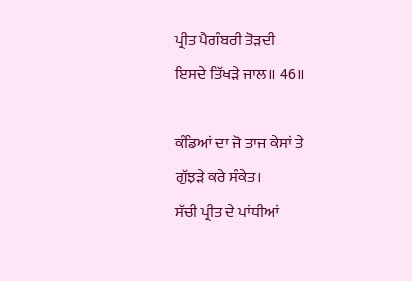ਪ੍ਰੀਤ ਪੈਗੰਬਰੀ ਤੋੜਦੀ
ਇਸਦੇ ਤਿੱਖੜੇ ਜਾਲ॥ 46॥

ਕੰਡਿਆਂ ਦਾ ਜੋ ਤਾਜ ਕੇਸਾਂ ਤੇ
ਗੁੱਝੜੇ ਕਰੇ ਸੰਕੇਤ।
ਸੱਚੀ ਪ੍ਰੀਤ ਦੇ ਪਾਂਧੀਆਂ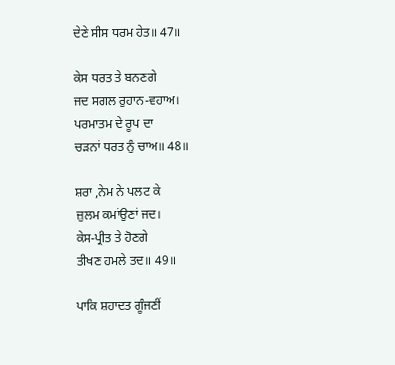ਦੇਣੇ ਸੀਸ ਧਰਮ ਹੇਤ॥ 47॥

ਕੇਸ ਧਰਤ ਤੇ ਬਨਣਗੇ
ਜਦ ਸਗਲ ਰੁਹਾਨ-ਵਹਾਅ।
ਪਰਮਾਤਮ ਦੇ ਰੂਪ ਦਾ
ਚੜਨਾਂ ਧਰਤ ਨੁੰ ਚਾਅ॥ 48॥

ਸ਼ਰਾ ,ਨੇਮ ਨੇ ਪਲਟ ਕੇ
ਜ਼ੁਲਮ ਕਮਾਂਉਣਾਂ ਜਦ।
ਕੇਸ-ਪ੍ਰੀਤ ਤੇ ਹੋਣਗੇ
ਤੀਖਣ ਹਮਲੇ ਤਦ॥ 49॥

ਪਾਕਿ ਸ਼ਹਾਦਤ ਗੂੰਜਣੀਂ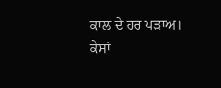ਕਾਲ ਦੇ ਹਰ ਪੜਾਅ।
ਕੇਸਾਂ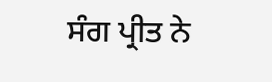ਸੰਗ ਪ੍ਰੀਤ ਨੇ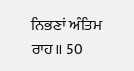ਨਿਭਣਾਂ ਅੰਤਿਮ ਰਾਹ॥ 50